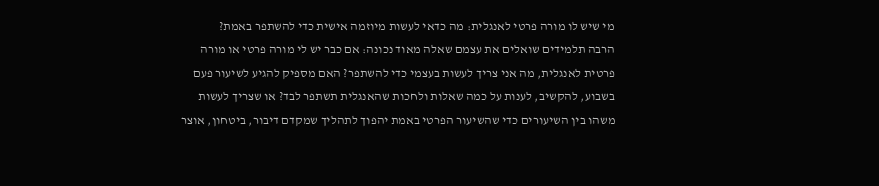מי שיש לו מורה פרטי לאנגלית: מה כדאי לעשות מיוזמה אישית כדי להשתפר באמת?
הרבה תלמידים שואלים את עצמם שאלה מאוד נכונה: אם כבר יש לי מורה פרטי או מורה פרטית לאנגלית, מה אני צריך לעשות בעצמי כדי להשתפר? האם מספיק להגיע לשיעור פעם בשבוע, להקשיב, לענות על כמה שאלות ולחכות שהאנגלית תשתפר לבד? או שצריך לעשות משהו בין השיעורים כדי שהשיעור הפרטי באמת יהפוך לתהליך שמקדם דיבור, ביטחון, אוצר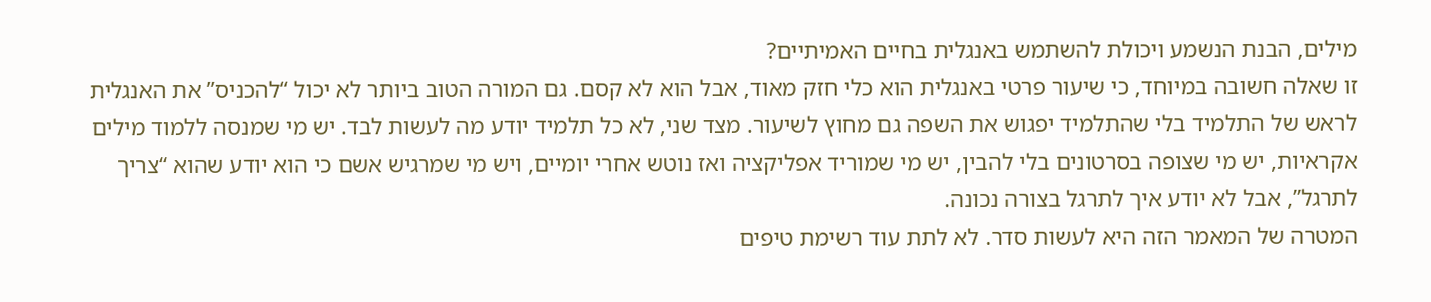מילים, הבנת הנשמע ויכולת להשתמש באנגלית בחיים האמיתיים?
זו שאלה חשובה במיוחד, כי שיעור פרטי באנגלית הוא כלי חזק מאוד, אבל הוא לא קסם. גם המורה הטוב ביותר לא יכול “להכניס” את האנגלית לראש של התלמיד בלי שהתלמיד יפגוש את השפה גם מחוץ לשיעור. מצד שני, לא כל תלמיד יודע מה לעשות לבד. יש מי שמנסה ללמוד מילים אקראיות, יש מי שצופה בסרטונים בלי להבין, יש מי שמוריד אפליקציה ואז נוטש אחרי יומיים, ויש מי שמרגיש אשם כי הוא יודע שהוא “צריך לתרגל”, אבל לא יודע איך לתרגל בצורה נכונה.
המטרה של המאמר הזה היא לעשות סדר. לא לתת עוד רשימת טיפים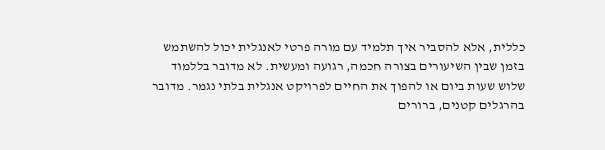כללית, אלא להסביר איך תלמיד עם מורה פרטי לאנגלית יכול להשתמש בזמן שבין השיעורים בצורה חכמה, רגועה ומעשית. לא מדובר בללמוד שלוש שעות ביום או להפוך את החיים לפרויקט אנגלית בלתי נגמר. מדובר בהרגלים קטנים, ברורים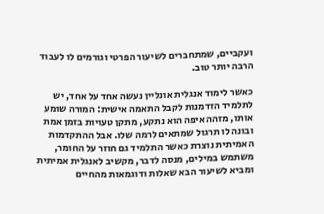ועקביים, שמתחברים לשיעור הפרטי וגורמים לו לעבוד הרבה יותר טוב.

כאשר לימוד אנגלית אונליין נעשה אחד על אחד, יש לתלמיד הזדמנות לקבל התאמה אישית: המורה שומע אותו, מזהה איפה הוא נתקע, מתקן טעויות בזמן אמת ובונה לו תרגול שמתאים לרמה שלו. אבל ההתקדמות האמיתית נוצרת כאשר התלמיד גם חוזר על החומר, משתמש במילים, מנסה לדבר, מקשיב לאנגלית אמיתית ומביא לשיעור הבא שאלות ודוגמאות מהחיים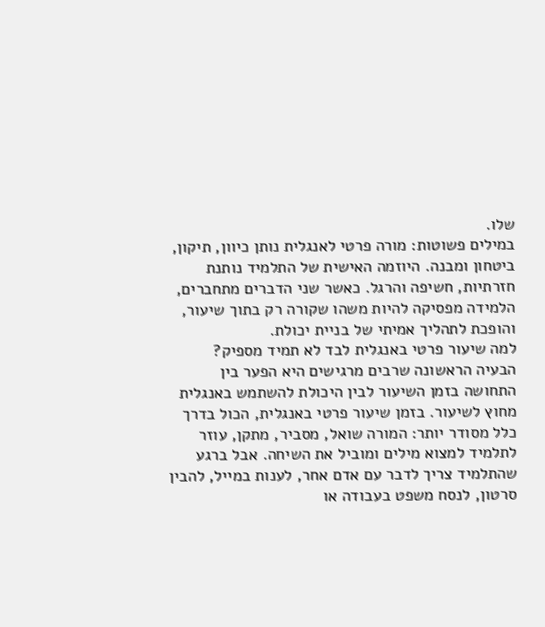שלו.
במילים פשוטות: מורה פרטי לאנגלית נותן כיוון, תיקון, ביטחון ומבנה. היוזמה האישית של התלמיד נותנת חזרתיות, חשיפה והרגל. כאשר שני הדברים מתחברים, הלמידה מפסיקה להיות משהו שקורה רק בתוך שיעור, והופכת לתהליך אמיתי של בניית יכולת.
למה שיעור פרטי באנגלית לבד לא תמיד מספיק?
הבעיה הראשונה שרבים מרגישים היא הפער בין התחושה בזמן השיעור לבין היכולת להשתמש באנגלית מחוץ לשיעור. בזמן שיעור פרטי באנגלית, הכול בדרך כלל מסודר יותר: המורה שואל, מסביר, מתקן, עוזר לתלמיד למצוא מילים ומוביל את השיחה. אבל ברגע שהתלמיד צריך לדבר עם אדם אחר, לענות במייל, להבין סרטון, לנסח משפט בעבודה או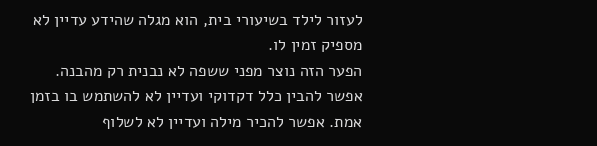לעזור לילד בשיעורי בית, הוא מגלה שהידע עדיין לא מספיק זמין לו.
הפער הזה נוצר מפני ששפה לא נבנית רק מהבנה. אפשר להבין כלל דקדוקי ועדיין לא להשתמש בו בזמן אמת. אפשר להכיר מילה ועדיין לא לשלוף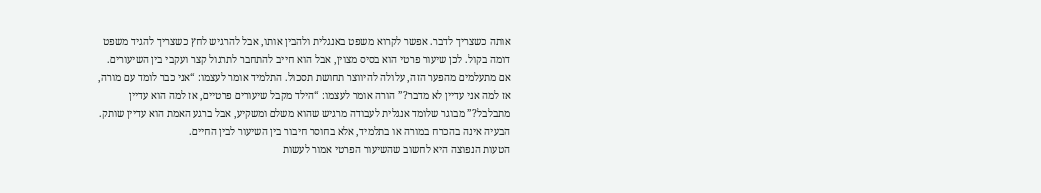אותה כשצריך לדבר. אפשר לקרוא משפט באנגלית ולהבין אותו, אבל להרגיש לחץ כשצריך להגיד משפט דומה בקול. לכן שיעור פרטי הוא בסיס מצוין, אבל הוא חייב להתחבר לתרגול קצר ועקבי בין השיעורים.
אם מתעלמים מהפער הזה, עלולה להיווצר תחושת תסכול. התלמיד אומר לעצמו: “אני כבר לומד עם מורה, אז למה אני עדיין לא מדבר?” הורה אומר לעצמו: “הילד מקבל שיעורים פרטיים, אז למה הוא עדיין מתבלבל?” מבוגר שלומד אנגלית לעבודה מרגיש שהוא משלם ומשקיע, אבל ברגע האמת הוא עדיין שותק. הבעיה אינה בהכרח במורה או בתלמיד, אלא בחוסר חיבור בין השיעור לבין החיים.
הטעות הנפוצה היא לחשוב שהשיעור הפרטי אמור לעשות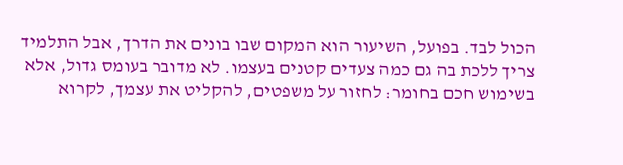הכול לבד. בפועל, השיעור הוא המקום שבו בונים את הדרך, אבל התלמיד צריך ללכת בה גם כמה צעדים קטנים בעצמו. לא מדובר בעומס גדול, אלא בשימוש חכם בחומר: לחזור על משפטים, להקליט את עצמך, לקרוא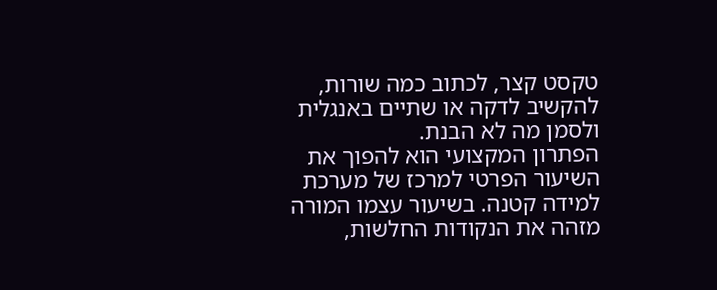טקסט קצר, לכתוב כמה שורות, להקשיב לדקה או שתיים באנגלית ולסמן מה לא הבנת.
הפתרון המקצועי הוא להפוך את השיעור הפרטי למרכז של מערכת למידה קטנה. בשיעור עצמו המורה מזהה את הנקודות החלשות,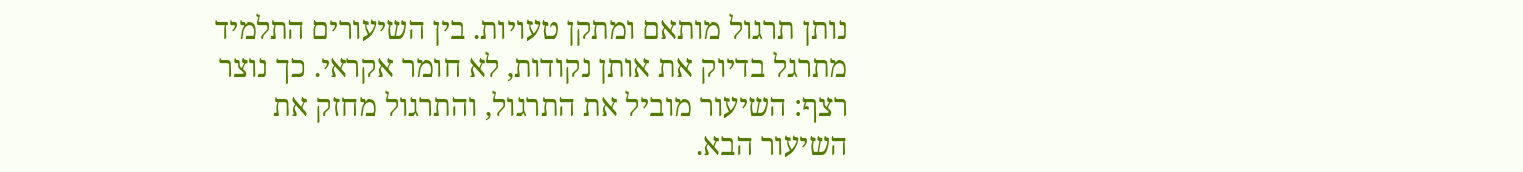נותן תרגול מותאם ומתקן טעויות. בין השיעורים התלמיד מתרגל בדיוק את אותן נקודות, לא חומר אקראי. כך נוצר רצף: השיעור מוביל את התרגול, והתרגול מחזק את השיעור הבא.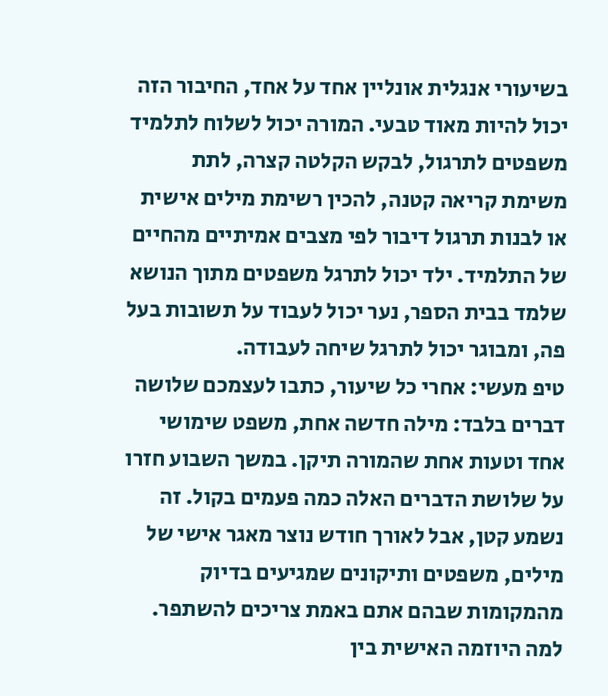בשיעורי אנגלית אונליין אחד על אחד, החיבור הזה יכול להיות מאוד טבעי. המורה יכול לשלוח לתלמיד משפטים לתרגול, לבקש הקלטה קצרה, לתת משימת קריאה קטנה, להכין רשימת מילים אישית או לבנות תרגול דיבור לפי מצבים אמיתיים מהחיים של התלמיד. ילד יכול לתרגל משפטים מתוך הנושא שלמד בבית הספר, נער יכול לעבוד על תשובות בעל פה, ומבוגר יכול לתרגל שיחה לעבודה.
טיפ מעשי: אחרי כל שיעור, כתבו לעצמכם שלושה דברים בלבד: מילה חדשה אחת, משפט שימושי אחד וטעות אחת שהמורה תיקן. במשך השבוע חזרו על שלושת הדברים האלה כמה פעמים בקול. זה נשמע קטן, אבל לאורך חודש נוצר מאגר אישי של מילים, משפטים ותיקונים שמגיעים בדיוק מהמקומות שבהם אתם באמת צריכים להשתפר.
למה היוזמה האישית בין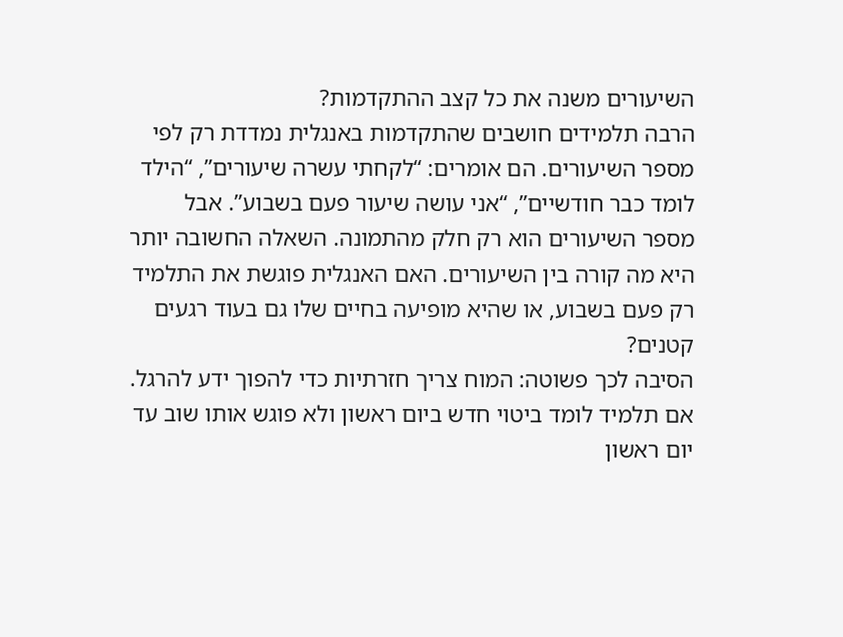השיעורים משנה את כל קצב ההתקדמות?
הרבה תלמידים חושבים שהתקדמות באנגלית נמדדת רק לפי מספר השיעורים. הם אומרים: “לקחתי עשרה שיעורים”, “הילד לומד כבר חודשיים”, “אני עושה שיעור פעם בשבוע”. אבל מספר השיעורים הוא רק חלק מהתמונה. השאלה החשובה יותר היא מה קורה בין השיעורים. האם האנגלית פוגשת את התלמיד רק פעם בשבוע, או שהיא מופיעה בחיים שלו גם בעוד רגעים קטנים?
הסיבה לכך פשוטה: המוח צריך חזרתיות כדי להפוך ידע להרגל. אם תלמיד לומד ביטוי חדש ביום ראשון ולא פוגש אותו שוב עד יום ראשון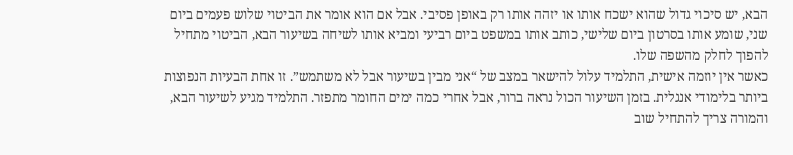הבא, יש סיכוי גדול שהוא ישכח אותו או יזהה אותו רק באופן פסיבי. אבל אם הוא אומר את הביטוי שלוש פעמים ביום שני, שומע אותו בסרטון ביום שלישי, כותב אותו במשפט ביום רביעי ומביא אותו לשיחה בשיעור הבא, הביטוי מתחיל להפוך לחלק מהשפה שלו.
כאשר אין יוזמה אישית, התלמיד עלול להישאר במצב של “אני מבין בשיעור אבל לא משתמש”. זו אחת הבעיות הנפוצות ביותר בלימודי אנגלית. בזמן השיעור הכול נראה ברור, אבל אחרי כמה ימים החומר מתפזר. התלמיד מגיע לשיעור הבא, והמורה צריך להתחיל שוב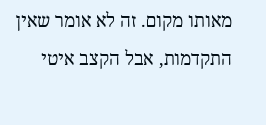מאותו מקום. זה לא אומר שאין התקדמות, אבל הקצב איטי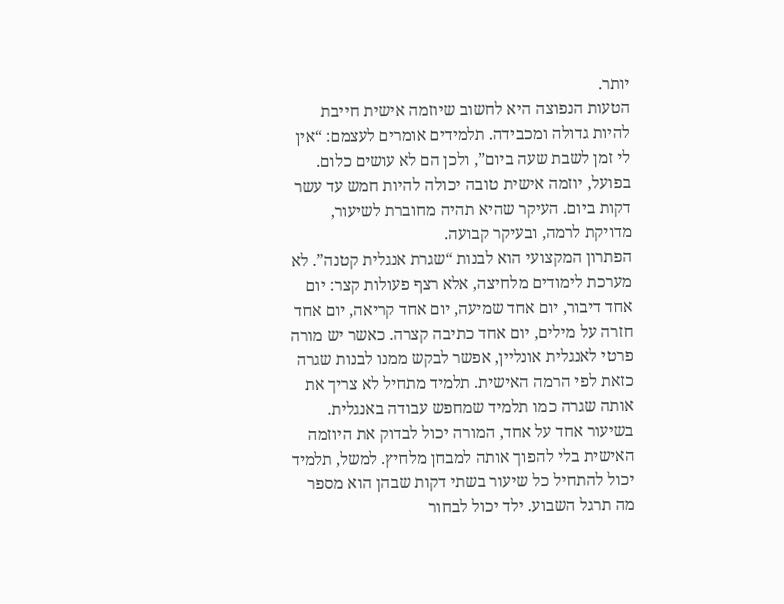יותר.
הטעות הנפוצה היא לחשוב שיוזמה אישית חייבת להיות גדולה ומכבידה. תלמידים אומרים לעצמם: “אין לי זמן לשבת שעה ביום”, ולכן הם לא עושים כלום. בפועל, יוזמה אישית טובה יכולה להיות חמש עד עשר דקות ביום. העיקר שהיא תהיה מחוברת לשיעור, מדויקת לרמה, ובעיקר קבועה.
הפתרון המקצועי הוא לבנות “שגרת אנגלית קטנה”. לא מערכת לימודים מלחיצה, אלא רצף פעולות קצר: יום אחד דיבור, יום אחד שמיעה, יום אחד קריאה, יום אחד חזרה על מילים, יום אחד כתיבה קצרה. כאשר יש מורה פרטי לאנגלית אונליין, אפשר לבקש ממנו לבנות שגרה כזאת לפי הרמה האישית. תלמיד מתחיל לא צריך את אותה שגרה כמו תלמיד שמחפש עבודה באנגלית.
בשיעור אחד על אחד, המורה יכול לבדוק את היוזמה האישית בלי להפוך אותה למבחן מלחיץ. למשל, תלמיד יכול להתחיל כל שיעור בשתי דקות שבהן הוא מספר מה תרגל השבוע. ילד יכול לבחור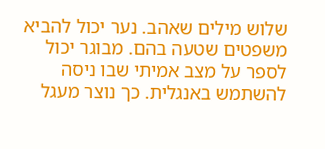שלוש מילים שאהב. נער יכול להביא משפטים שטעה בהם. מבוגר יכול לספר על מצב אמיתי שבו ניסה להשתמש באנגלית. כך נוצר מעגל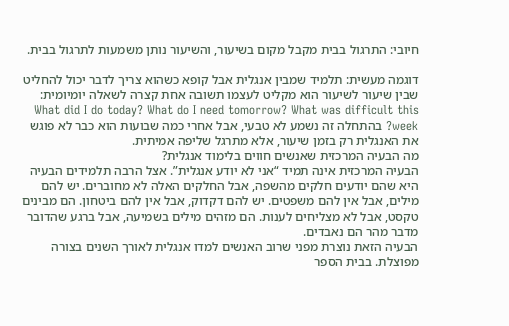חיובי: התרגול בבית מקבל מקום בשיעור, והשיעור נותן משמעות לתרגול בבית.

דוגמה מעשית: תלמיד שמבין אנגלית אבל קופא כשהוא צריך לדבר יכול להחליט שבין שיעור לשיעור הוא מקליט לעצמו תשובה אחת קצרה לשאלה יומיומית: What did I do today? What do I need tomorrow? What was difficult this week? בהתחלה זה נשמע לא טבעי, אבל אחרי כמה שבועות הוא כבר לא פוגש את האנגלית רק בזמן שיעור, אלא מתרגל שליפה אמיתית.
מה הבעיה המרכזית שאנשים חווים בלימוד אנגלית?
הבעיה המרכזית אינה תמיד “אני לא יודע אנגלית”. אצל הרבה תלמידים הבעיה היא שהם יודעים חלקים מהשפה, אבל החלקים האלה לא מחוברים. יש להם מילים, אבל אין להם משפטים. יש להם דקדוק, אבל אין להם ביטחון. הם מבינים טקסט, אבל לא מצליחים לענות. הם מזהים מילים בשמיעה, אבל ברגע שהדובר מדבר מהר הם נאבדים.
הבעיה הזאת נוצרת מפני שרוב האנשים למדו אנגלית לאורך השנים בצורה מפוצלת. בבית הספר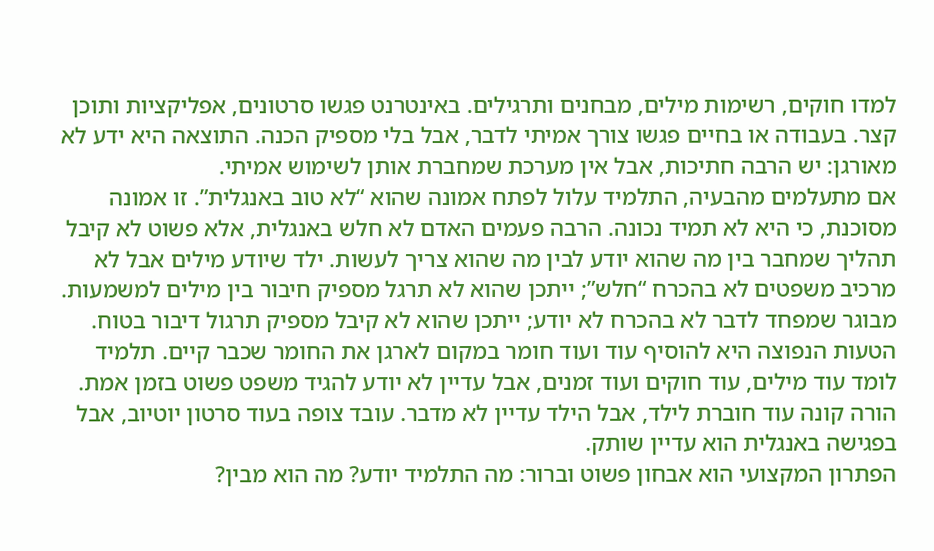למדו חוקים, רשימות מילים, מבחנים ותרגילים. באינטרנט פגשו סרטונים, אפליקציות ותוכן קצר. בעבודה או בחיים פגשו צורך אמיתי לדבר, אבל בלי מספיק הכנה. התוצאה היא ידע לא מאורגן: יש הרבה חתיכות, אבל אין מערכת שמחברת אותן לשימוש אמיתי.
אם מתעלמים מהבעיה, התלמיד עלול לפתח אמונה שהוא “לא טוב באנגלית”. זו אמונה מסוכנת, כי היא לא תמיד נכונה. הרבה פעמים האדם לא חלש באנגלית, אלא פשוט לא קיבל תהליך שמחבר בין מה שהוא יודע לבין מה שהוא צריך לעשות. ילד שיודע מילים אבל לא מרכיב משפטים לא בהכרח “חלש”; ייתכן שהוא לא תרגל מספיק חיבור בין מילים למשמעות. מבוגר שמפחד לדבר לא בהכרח לא יודע; ייתכן שהוא לא קיבל מספיק תרגול דיבור בטוח.
הטעות הנפוצה היא להוסיף עוד ועוד חומר במקום לארגן את החומר שכבר קיים. תלמיד לומד עוד מילים, עוד חוקים ועוד זמנים, אבל עדיין לא יודע להגיד משפט פשוט בזמן אמת. הורה קונה עוד חוברת לילד, אבל הילד עדיין לא מדבר. עובד צופה בעוד סרטון יוטיוב, אבל בפגישה באנגלית הוא עדיין שותק.
הפתרון המקצועי הוא אבחון פשוט וברור: מה התלמיד יודע? מה הוא מבין?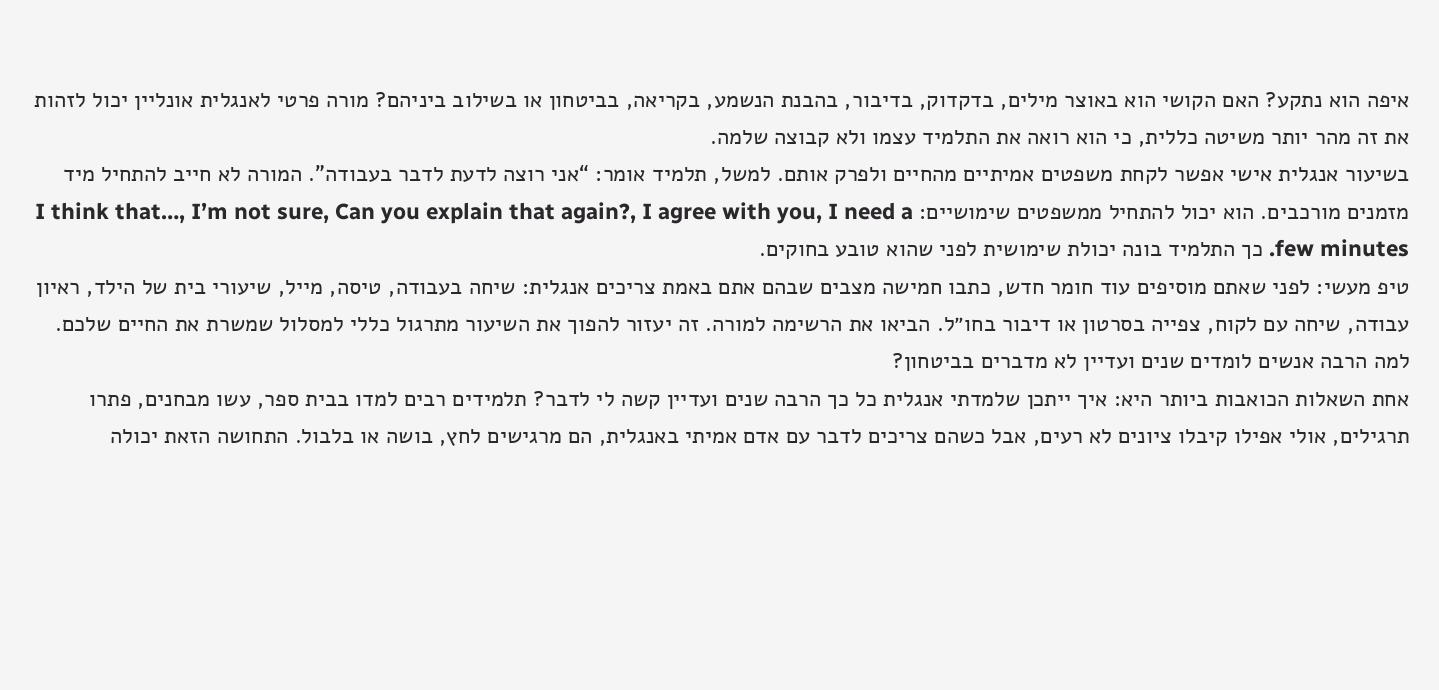איפה הוא נתקע? האם הקושי הוא באוצר מילים, בדקדוק, בדיבור, בהבנת הנשמע, בקריאה, בביטחון או בשילוב ביניהם? מורה פרטי לאנגלית אונליין יכול לזהות את זה מהר יותר משיטה כללית, כי הוא רואה את התלמיד עצמו ולא קבוצה שלמה.
בשיעור אנגלית אישי אפשר לקחת משפטים אמיתיים מהחיים ולפרק אותם. למשל, תלמיד אומר: “אני רוצה לדעת לדבר בעבודה”. המורה לא חייב להתחיל מיד מזמנים מורכבים. הוא יכול להתחיל ממשפטים שימושיים: I think that…, I’m not sure, Can you explain that again?, I agree with you, I need a few minutes. כך התלמיד בונה יכולת שימושית לפני שהוא טובע בחוקים.
טיפ מעשי: לפני שאתם מוסיפים עוד חומר חדש, כתבו חמישה מצבים שבהם אתם באמת צריכים אנגלית: שיחה בעבודה, טיסה, מייל, שיעורי בית של הילד, ראיון עבודה, שיחה עם לקוח, צפייה בסרטון או דיבור בחו״ל. הביאו את הרשימה למורה. זה יעזור להפוך את השיעור מתרגול כללי למסלול שמשרת את החיים שלכם.
למה הרבה אנשים לומדים שנים ועדיין לא מדברים בביטחון?
אחת השאלות הכואבות ביותר היא: איך ייתכן שלמדתי אנגלית כל כך הרבה שנים ועדיין קשה לי לדבר? תלמידים רבים למדו בבית ספר, עשו מבחנים, פתרו תרגילים, אולי אפילו קיבלו ציונים לא רעים, אבל כשהם צריכים לדבר עם אדם אמיתי באנגלית, הם מרגישים לחץ, בושה או בלבול. התחושה הזאת יכולה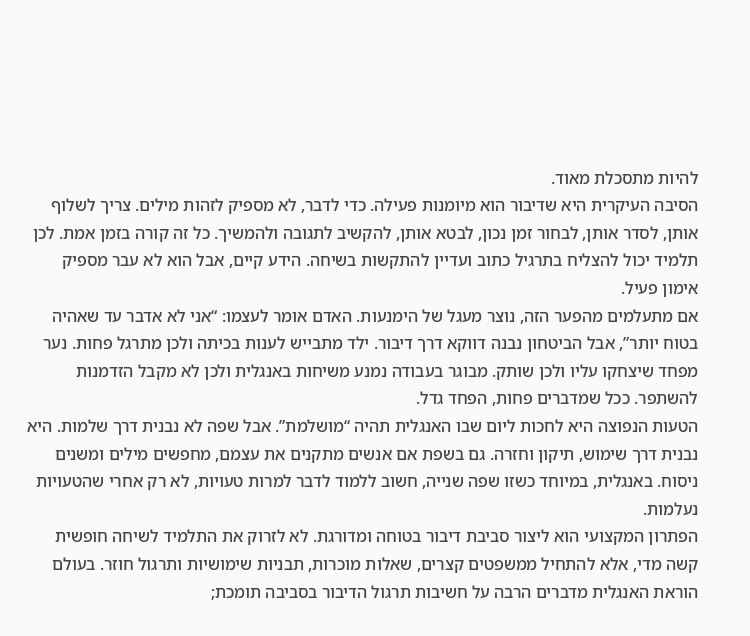להיות מתסכלת מאוד.
הסיבה העיקרית היא שדיבור הוא מיומנות פעילה. כדי לדבר, לא מספיק לזהות מילים. צריך לשלוף אותן, לסדר אותן, לבחור זמן נכון, לבטא אותן, להקשיב לתגובה ולהמשיך. כל זה קורה בזמן אמת. לכן תלמיד יכול להצליח בתרגיל כתוב ועדיין להתקשות בשיחה. הידע קיים, אבל הוא לא עבר מספיק אימון פעיל.
אם מתעלמים מהפער הזה, נוצר מעגל של הימנעות. האדם אומר לעצמו: “אני לא אדבר עד שאהיה בטוח יותר”, אבל הביטחון נבנה דווקא דרך דיבור. ילד מתבייש לענות בכיתה ולכן מתרגל פחות. נער מפחד שיצחקו עליו ולכן שותק. מבוגר בעבודה נמנע משיחות באנגלית ולכן לא מקבל הזדמנות להשתפר. ככל שמדברים פחות, הפחד גדל.
הטעות הנפוצה היא לחכות ליום שבו האנגלית תהיה “מושלמת”. אבל שפה לא נבנית דרך שלמות. היא נבנית דרך שימוש, תיקון וחזרה. גם בשפת אם אנשים מתקנים את עצמם, מחפשים מילים ומשנים ניסוח. באנגלית, במיוחד כשזו שפה שנייה, חשוב ללמוד לדבר למרות טעויות, לא רק אחרי שהטעויות נעלמות.
הפתרון המקצועי הוא ליצור סביבת דיבור בטוחה ומדורגת. לא לזרוק את התלמיד לשיחה חופשית קשה מדי, אלא להתחיל ממשפטים קצרים, שאלות מוכרות, תבניות שימושיות ותרגול חוזר. בעולם הוראת האנגלית מדברים הרבה על חשיבות תרגול הדיבור בסביבה תומכת;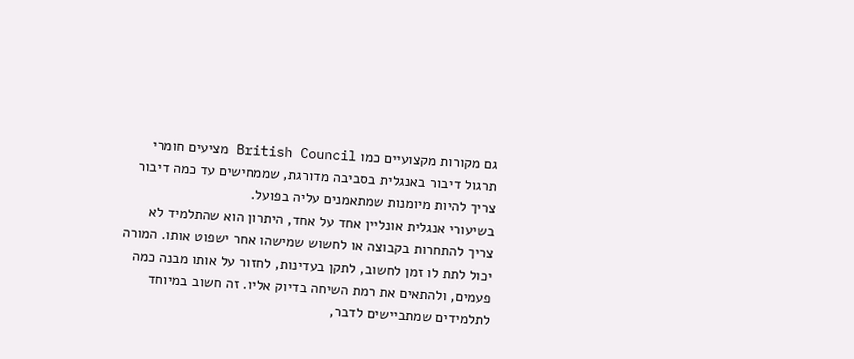גם מקורות מקצועיים כמו British Council מציעים חומרי תרגול דיבור באנגלית בסביבה מדורגת, שממחישים עד כמה דיבור צריך להיות מיומנות שמתאמנים עליה בפועל.
בשיעורי אנגלית אונליין אחד על אחד, היתרון הוא שהתלמיד לא צריך להתחרות בקבוצה או לחשוש שמישהו אחר ישפוט אותו. המורה יכול לתת לו זמן לחשוב, לתקן בעדינות, לחזור על אותו מבנה כמה פעמים, ולהתאים את רמת השיחה בדיוק אליו. זה חשוב במיוחד לתלמידים שמתביישים לדבר,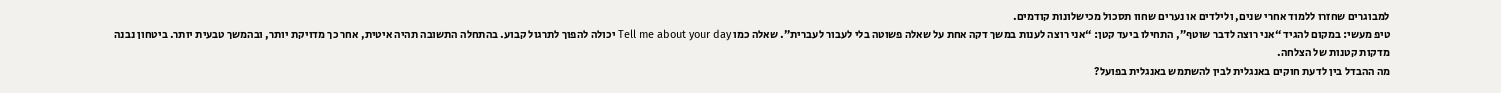למבוגרים שחזרו ללמוד אחרי שנים, ולילדים או נערים שחוו תסכול מכישלונות קודמים.
טיפ מעשי: במקום להגיד “אני רוצה לדבר שוטף”, התחילו ביעד קטן: “אני רוצה לענות במשך דקה אחת על שאלה פשוטה בלי לעבור לעברית”. שאלה כמו Tell me about your day יכולה להפוך לתרגול קבוע. בהתחלה התשובה תהיה איטית, אחר כך מדויקת יותר, ובהמשך טבעית יותר. ביטחון נבנה מדקות קטנות של הצלחה.
מה ההבדל בין לדעת חוקים באנגלית לבין להשתמש באנגלית בפועל?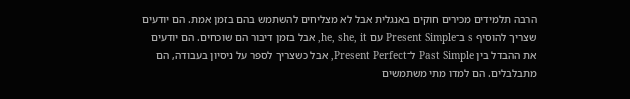הרבה תלמידים מכירים חוקים באנגלית אבל לא מצליחים להשתמש בהם בזמן אמת. הם יודעים שצריך להוסיף s ב־Present Simple עם he, she, it, אבל בזמן דיבור הם שוכחים. הם יודעים את ההבדל בין Past Simple ל־Present Perfect, אבל כשצריך לספר על ניסיון בעבודה, הם מתבלבלים. הם למדו מתי משתמשים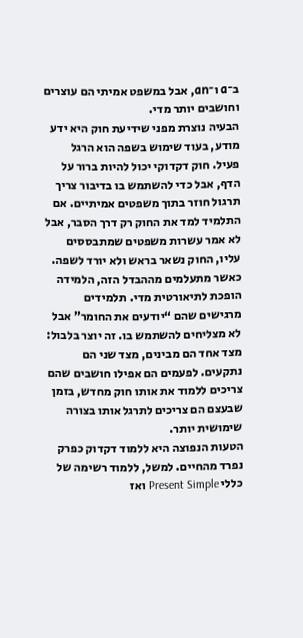ב־a ו־an, אבל במשפט אמיתי הם עוצרים וחושבים יותר מדי.
הבעיה נוצרת מפני שידיעת חוק היא ידע מודע, בעוד שימוש בשפה הוא הרגל פעיל. חוק דקדוקי יכול להיות ברור על הדף, אבל כדי להשתמש בו בדיבור צריך תרגול חוזר בתוך משפטים אמיתיים. אם התלמיד למד את החוק רק דרך הסבר, אבל לא אמר עשרות משפטים שמתבססים עליו, החוק נשאר בראש ולא יורד לשפה.
כאשר מתעלמים מההבדל הזה, הלמידה הופכת לתיאורטית מדי. תלמידים מרגישים שהם “יודעים את החומר” אבל לא מצליחים להשתמש בו. זה יוצר בלבול: מצד אחד הם מבינים, מצד שני הם נתקעים. לפעמים הם אפילו חושבים שהם צריכים ללמוד את אותו חוק מחדש, בזמן שבעצם הם צריכים לתרגל אותו בצורה שימושית יותר.
הטעות הנפוצה היא ללמוד דקדוק כפרק נפרד מהחיים. למשל, ללמוד רשימה של כללי Present Simple ואז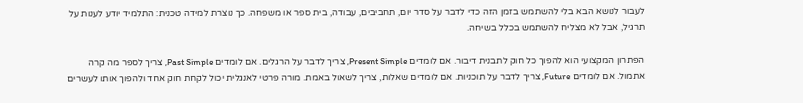לעבור לנושא הבא בלי להשתמש בזמן הזה כדי לדבר על סדר יום, תחביבים, עבודה, בית ספר או משפחה. כך נוצרת למידה טכנית: התלמיד יודע לענות על תרגיל, אבל לא מצליח להשתמש בכלל בשיחה.

הפתרון המקצועי הוא להפוך כל חוק לתבנית דיבור. אם לומדים Present Simple, צריך לדבר על הרגלים. אם לומדים Past Simple, צריך לספר מה קרה אתמול. אם לומדים Future, צריך לדבר על תוכניות. אם לומדים שאלות, צריך לשאול באמת. מורה פרטי לאנגלית יכול לקחת חוק אחד ולהפוך אותו לעשרים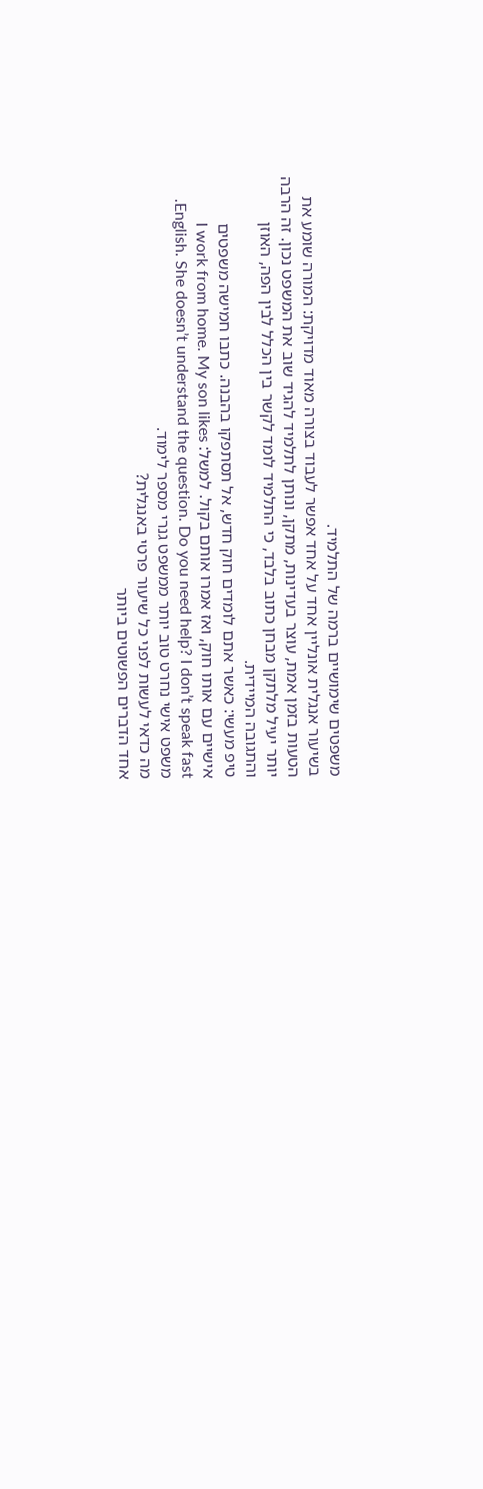משפטים שימושיים ברמה של התלמיד.
בשיעור אנגלית אונליין אחד על אחד אפשר לעבוד בצורה מאוד מדויקת: המורה שומע את הטעות בזמן אמת, עוצר בעדינות, מתקן, ונותן לתלמיד להגיד שוב את המשפט נכון. זה הרבה יותר יעיל מלתקן מבחן כתוב בלבד, כי התלמיד לומד לקשר בין הכלל לבין הפה, האוזן והתגובה המיידית.
טיפ מעשי: כאשר אתם לומדים חוק חדש, אל תסתפקו בהבנה. כתבו חמישה משפטים אישיים עם אותו חוק, ואז אמרו אותם בקול. למשל: I work from home. My son likes English. She doesn’t understand the question. Do you need help? I don’t speak fast. משפט אישי נחרט טוב יותר ממשפט גנרי מספר לימוד.
מה כדאי לעשות לפני כל שיעור פרטי באנגלית?
אחד הדברים הפשוטים ביותר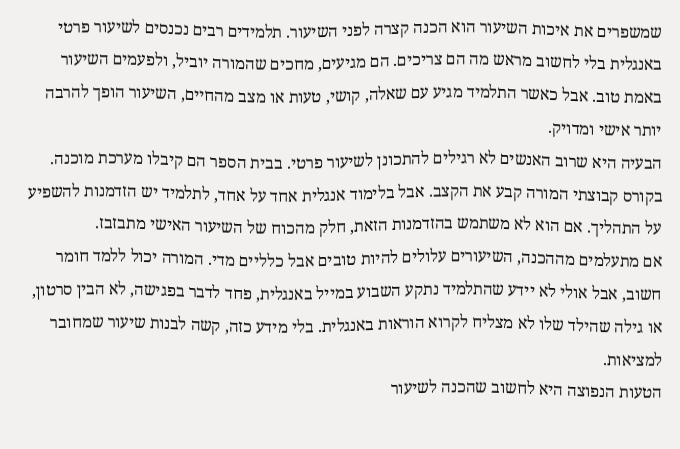שמשפרים את איכות השיעור הוא הכנה קצרה לפני השיעור. תלמידים רבים נכנסים לשיעור פרטי באנגלית בלי לחשוב מראש מה הם צריכים. הם מגיעים, מחכים שהמורה יוביל, ולפעמים השיעור באמת טוב. אבל כאשר התלמיד מגיע עם שאלה, קושי, טעות או מצב מהחיים, השיעור הופך להרבה יותר אישי ומדויק.
הבעיה היא שרוב האנשים לא רגילים להתכונן לשיעור פרטי. בבית הספר הם קיבלו מערכת מוכנה. בקורס קבוצתי המורה קבע את הקצב. אבל בלימוד אנגלית אחד על אחד, לתלמיד יש הזדמנות להשפיע על התהליך. אם הוא לא משתמש בהזדמנות הזאת, חלק מהכוח של השיעור האישי מתבזבז.
אם מתעלמים מההכנה, השיעורים עלולים להיות טובים אבל כלליים מדי. המורה יכול ללמד חומר חשוב, אבל אולי לא יידע שהתלמיד נתקע השבוע במייל באנגלית, פחד לדבר בפגישה, לא הבין סרטון, או גילה שהילד שלו לא מצליח לקרוא הוראות באנגלית. בלי מידע כזה, קשה לבנות שיעור שמחובר למציאות.
הטעות הנפוצה היא לחשוב שהכנה לשיעור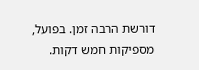דורשת הרבה זמן. בפועל, מספיקות חמש דקות.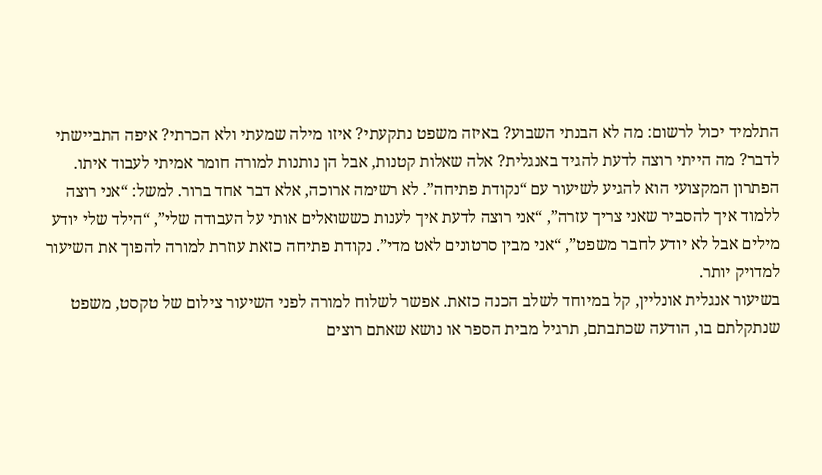התלמיד יכול לרשום: מה לא הבנתי השבוע? באיזה משפט נתקעתי? איזו מילה שמעתי ולא הכרתי? איפה התביישתי לדבר? מה הייתי רוצה לדעת להגיד באנגלית? אלה שאלות קטנות, אבל הן נותנות למורה חומר אמיתי לעבוד איתו.
הפתרון המקצועי הוא להגיע לשיעור עם “נקודת פתיחה”. לא רשימה ארוכה, אלא דבר אחד ברור. למשל: “אני רוצה ללמוד איך להסביר שאני צריך עזרה”, “אני רוצה לדעת איך לענות כששואלים אותי על העבודה שלי”, “הילד שלי יודע מילים אבל לא יודע לחבר משפט”, “אני מבין סרטונים לאט מדי”. נקודת פתיחה כזאת עוזרת למורה להפוך את השיעור למדויק יותר.
בשיעור אנגלית אונליין, קל במיוחד לשלב הכנה כזאת. אפשר לשלוח למורה לפני השיעור צילום של טקסט, משפט שנתקלתם בו, הודעה שכתבתם, תרגיל מבית הספר או נושא שאתם רוצים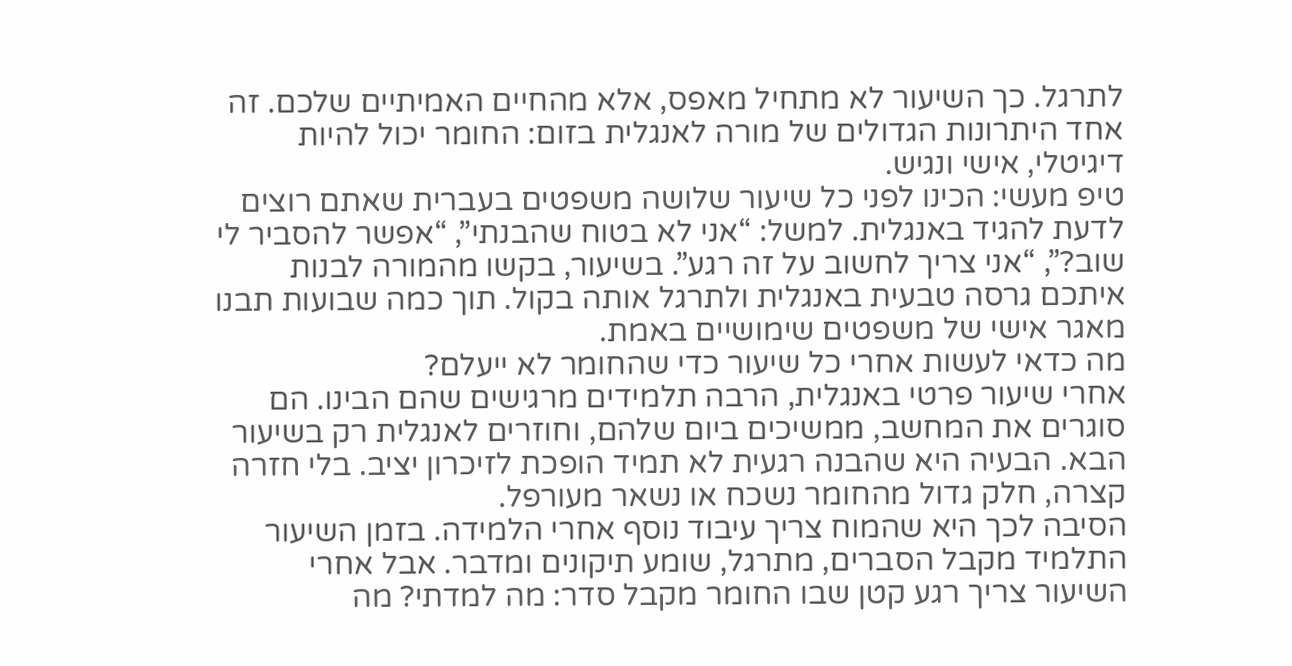לתרגל. כך השיעור לא מתחיל מאפס, אלא מהחיים האמיתיים שלכם. זה אחד היתרונות הגדולים של מורה לאנגלית בזום: החומר יכול להיות דיגיטלי, אישי ונגיש.
טיפ מעשי: הכינו לפני כל שיעור שלושה משפטים בעברית שאתם רוצים לדעת להגיד באנגלית. למשל: “אני לא בטוח שהבנתי”, “אפשר להסביר לי שוב?”, “אני צריך לחשוב על זה רגע”. בשיעור, בקשו מהמורה לבנות איתכם גרסה טבעית באנגלית ולתרגל אותה בקול. תוך כמה שבועות תבנו מאגר אישי של משפטים שימושיים באמת.
מה כדאי לעשות אחרי כל שיעור כדי שהחומר לא ייעלם?
אחרי שיעור פרטי באנגלית, הרבה תלמידים מרגישים שהם הבינו. הם סוגרים את המחשב, ממשיכים ביום שלהם, וחוזרים לאנגלית רק בשיעור הבא. הבעיה היא שהבנה רגעית לא תמיד הופכת לזיכרון יציב. בלי חזרה קצרה, חלק גדול מהחומר נשכח או נשאר מעורפל.
הסיבה לכך היא שהמוח צריך עיבוד נוסף אחרי הלמידה. בזמן השיעור התלמיד מקבל הסברים, מתרגל, שומע תיקונים ומדבר. אבל אחרי השיעור צריך רגע קטן שבו החומר מקבל סדר: מה למדתי? מה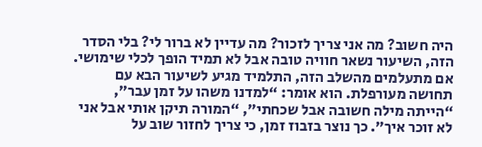היה חשוב? מה אני צריך לזכור? מה עדיין לא ברור לי? בלי הסדר הזה, השיעור נשאר חוויה טובה אבל לא תמיד הופך לכלי שימושי.
אם מתעלמים מהשלב הזה, התלמיד מגיע לשיעור הבא עם תחושה מעורפלת. הוא אומר: “למדנו משהו על זמן עבר”, “הייתה מילה חשובה אבל שכחתי”, “המורה תיקן אותי אבל אני לא זוכר איך”. כך נוצר בזבוז זמן, כי צריך לחזור שוב על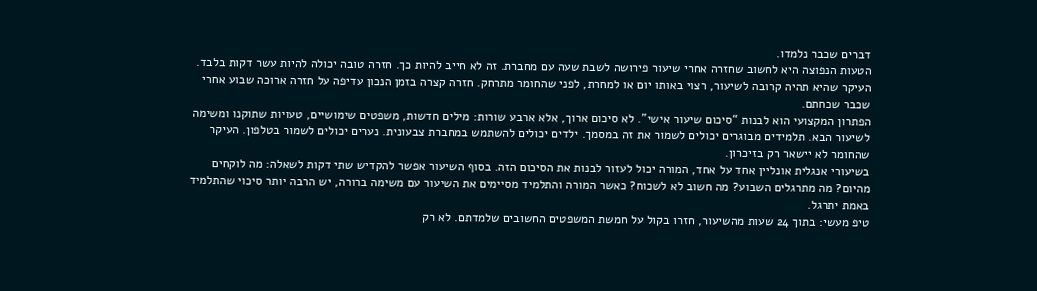דברים שכבר נלמדו.
הטעות הנפוצה היא לחשוב שחזרה אחרי שיעור פירושה לשבת שעה עם מחברת. זה לא חייב להיות כך. חזרה טובה יכולה להיות עשר דקות בלבד. העיקר שהיא תהיה קרובה לשיעור, רצוי באותו יום או למחרת, לפני שהחומר מתרחק. חזרה קצרה בזמן הנכון עדיפה על חזרה ארוכה שבוע אחרי שכבר שכחתם.
הפתרון המקצועי הוא לבנות “סיכום שיעור אישי”. לא סיכום ארוך, אלא ארבע שורות: מילים חדשות, משפטים שימושיים, טעויות שתוקנו ומשימה לשיעור הבא. תלמידים מבוגרים יכולים לשמור את זה במסמך. ילדים יכולים להשתמש במחברת צבעונית. נערים יכולים לשמור בטלפון. העיקר שהחומר לא יישאר רק בזיכרון.
בשיעורי אנגלית אונליין אחד על אחד, המורה יכול לעזור לבנות את הסיכום הזה. בסוף השיעור אפשר להקדיש שתי דקות לשאלה: מה לוקחים מהיום? מה מתרגלים השבוע? מה חשוב לא לשכוח? כאשר המורה והתלמיד מסיימים את השיעור עם משימה ברורה, יש הרבה יותר סיכוי שהתלמיד באמת יתרגל.
טיפ מעשי: בתוך 24 שעות מהשיעור, חזרו בקול על חמשת המשפטים החשובים שלמדתם. לא רק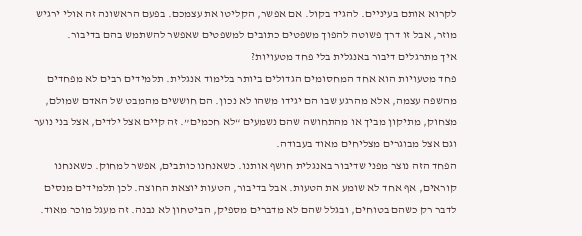לקרוא אותם בעיניים. להגיד בקול. אם אפשר, הקליטו את עצמכם. בפעם הראשונה זה אולי ירגיש מוזר, אבל זו דרך פשוטה להפוך משפטים כתובים למשפטים שאפשר להשתמש בהם בדיבור.
איך מתרגלים דיבור באנגלית בלי פחד מטעויות?
פחד מטעויות הוא אחד המחסומים הגדולים ביותר בלימוד אנגלית. תלמידים רבים לא מפחדים מהשפה עצמה, אלא מהרגע שבו הם יגידו משהו לא נכון. הם חוששים מהמבט של האדם שמולם, מצחוק, מתיקון מביך או מהתחושה שהם נשמעים “לא חכמים”. זה קיים אצל ילדים, אצל בני נוער וגם אצל מבוגרים מצליחים מאוד בעבודה.
הפחד הזה נוצר מפני שדיבור באנגלית חושף אותנו. כשאנחנו כותבים, אפשר למחוק. כשאנחנו קוראים, אף אחד לא שומע את הטעות. אבל בדיבור, הטעות יוצאת החוצה. לכן תלמידים מנסים לדבר רק כשהם בטוחים, ובגלל שהם לא מדברים מספיק, הביטחון לא נבנה. זה מעגל מוכר מאוד.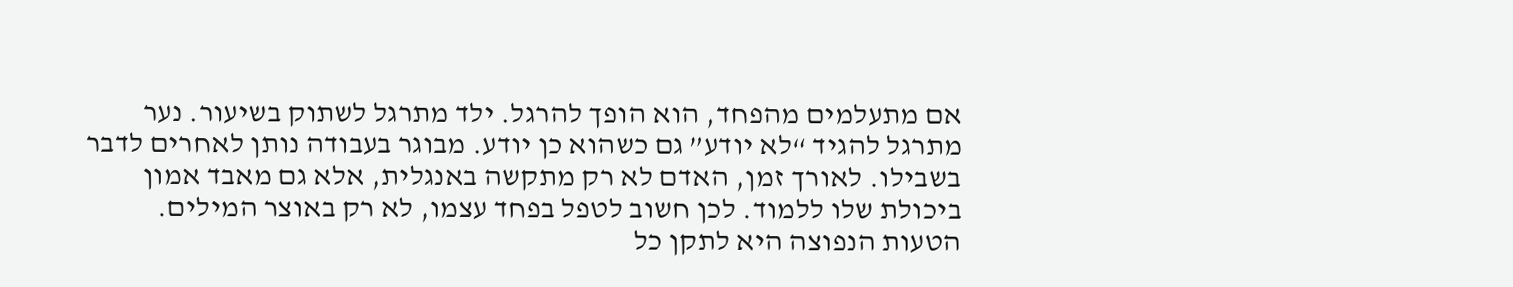אם מתעלמים מהפחד, הוא הופך להרגל. ילד מתרגל לשתוק בשיעור. נער מתרגל להגיד “לא יודע” גם כשהוא כן יודע. מבוגר בעבודה נותן לאחרים לדבר בשבילו. לאורך זמן, האדם לא רק מתקשה באנגלית, אלא גם מאבד אמון ביכולת שלו ללמוד. לכן חשוב לטפל בפחד עצמו, לא רק באוצר המילים.
הטעות הנפוצה היא לתקן כל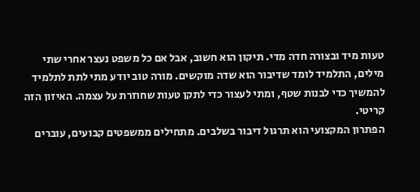טעות מיד ובצורה חדה מדי. תיקון הוא חשוב, אבל אם כל משפט נעצר אחרי שתי מילים, התלמיד לומד שדיבור הוא שדה מוקשים. מורה טוב יודע מתי לתת לתלמיד להמשיך כדי לבנות שטף, ומתי לעצור כדי לתקן טעות שחוזרת על עצמה. האיזון הזה קריטי.
הפתרון המקצועי הוא תרגול דיבור בשלבים. מתחילים ממשפטים קבועים, עוברים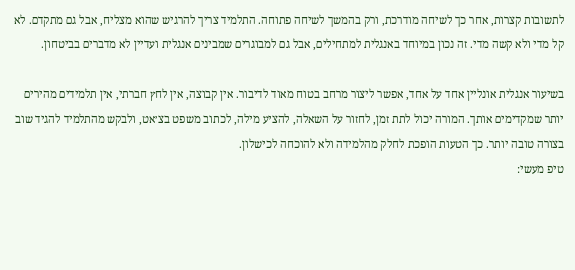לתשובות קצרות, אחר כך לשיחה מודרכת, ורק בהמשך לשיחה פתוחה. התלמיד צריך להרגיש שהוא מצליח, אבל גם מתקדם. לא קל מדי ולא קשה מדי. זה נכון במיוחד באנגלית למתחילים, אבל גם למבוגרים שמבינים אנגלית ועדיין לא מדברים בביטחון.

בשיעור אנגלית אונליין אחד על אחד, אפשר ליצור מרחב בטוח מאוד לדיבור. אין קבוצה, אין לחץ חברתי, אין תלמידים מהירים יותר שמקדימים אותך. המורה יכול לתת זמן, לחזור על השאלה, להציע מילה, לכתוב משפט בצ׳אט, ולבקש מהתלמיד להגיד שוב בצורה טובה יותר. כך הטעות הופכת לחלק מהלמידה ולא להוכחה לכישלון.
טיפ מעשי: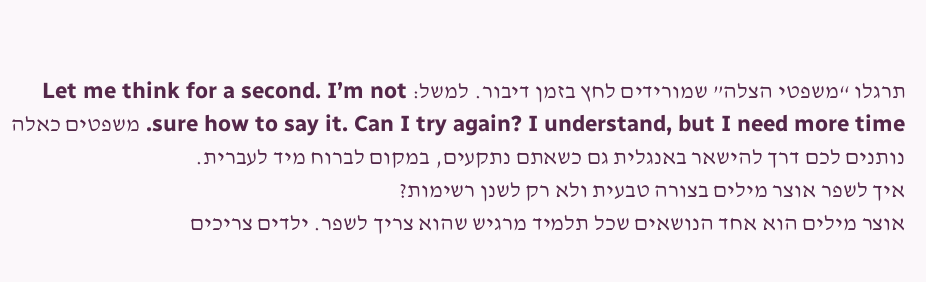תרגלו “משפטי הצלה” שמורידים לחץ בזמן דיבור. למשל: Let me think for a second. I’m not sure how to say it. Can I try again? I understand, but I need more time. משפטים כאלה נותנים לכם דרך להישאר באנגלית גם כשאתם נתקעים, במקום לברוח מיד לעברית.
איך לשפר אוצר מילים בצורה טבעית ולא רק לשנן רשימות?
אוצר מילים הוא אחד הנושאים שכל תלמיד מרגיש שהוא צריך לשפר. ילדים צריכים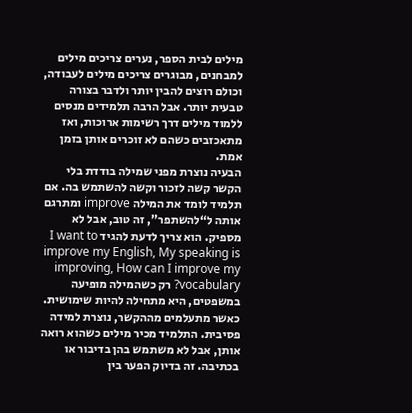מילים לבית הספר, נערים צריכים מילים למבחנים, מבוגרים צריכים מילים לעבודה, וכולם רוצים להבין יותר ולדבר בצורה טבעית יותר. אבל הרבה תלמידים מנסים ללמוד מילים דרך רשימות ארוכות, ואז מתאכזבים כשהם לא זוכרים אותן בזמן אמת.
הבעיה נוצרת מפני שמילה בודדת בלי הקשר קשה לזכור וקשה להשתמש בה. אם תלמיד לומד את המילה improve ומתרגם אותה ל“להשתפר”, זה טוב, אבל לא מספיק. הוא צריך לדעת להגיד I want to improve my English, My speaking is improving, How can I improve my vocabulary? רק כשהמילה מופיעה במשפטים, היא מתחילה להיות שימושית.
כאשר מתעלמים מההקשר, נוצרת למידה פסיבית. התלמיד מכיר מילים כשהוא רואה אותן, אבל לא משתמש בהן בדיבור או בכתיבה. זה בדיוק הפער בין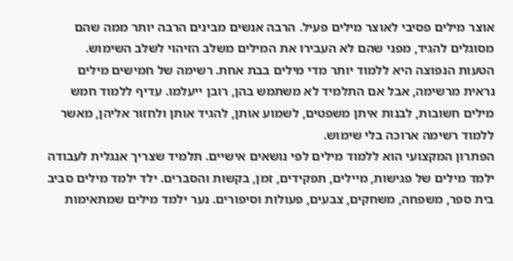אוצר מילים פסיבי לאוצר מילים פעיל. הרבה אנשים מבינים הרבה יותר ממה שהם מסוגלים להגיד, מפני שהם לא העבירו את המילים משלב הזיהוי לשלב השימוש.
הטעות הנפוצה היא ללמוד יותר מדי מילים בבת אחת. רשימה של חמישים מילים נראית מרשימה, אבל אם התלמיד לא משתמש בהן, רובן ייעלמו. עדיף ללמוד חמש מילים חשובות, לבנות איתן משפטים, לשמוע אותן, להגיד אותן ולחזור אליהן, מאשר ללמוד רשימה ארוכה בלי שימוש.
הפתרון המקצועי הוא ללמוד מילים לפי נושאים אישיים. תלמיד שצריך אנגלית לעבודה ילמד מילים של פגישות, מיילים, תפקידים, זמן, בקשות והסברים. ילד ילמד מילים סביב בית ספר, משפחה, משחקים, צבעים, פעולות וסיפורים. נער ילמד מילים שמתאימות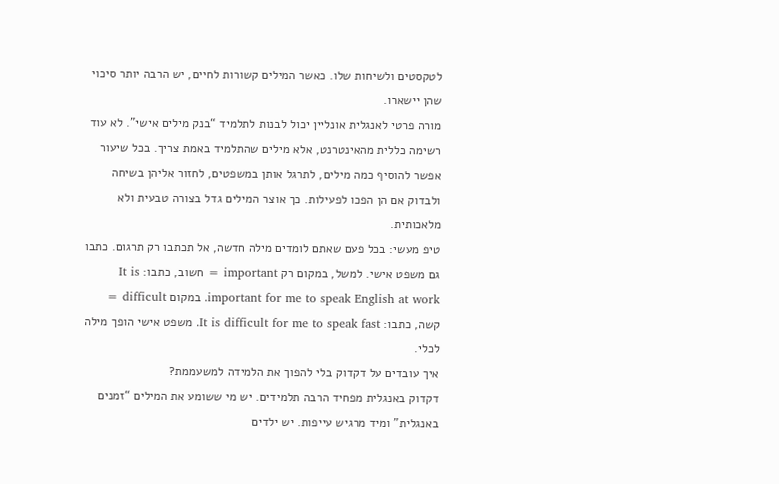לטקסטים ולשיחות שלו. כאשר המילים קשורות לחיים, יש הרבה יותר סיכוי שהן יישארו.
מורה פרטי לאנגלית אונליין יכול לבנות לתלמיד “בנק מילים אישי”. לא עוד רשימה כללית מהאינטרנט, אלא מילים שהתלמיד באמת צריך. בכל שיעור אפשר להוסיף כמה מילים, לתרגל אותן במשפטים, לחזור אליהן בשיחה ולבדוק אם הן הפכו לפעילות. כך אוצר המילים גדל בצורה טבעית ולא מלאכותית.
טיפ מעשי: בכל פעם שאתם לומדים מילה חדשה, אל תכתבו רק תרגום. כתבו גם משפט אישי. למשל, במקום רק important = חשוב, כתבו: It is important for me to speak English at work. במקום difficult = קשה, כתבו: It is difficult for me to speak fast. משפט אישי הופך מילה לכלי.
איך עובדים על דקדוק בלי להפוך את הלמידה למשעממת?
דקדוק באנגלית מפחיד הרבה תלמידים. יש מי ששומע את המילים “זמנים באנגלית” ומיד מרגיש עייפות. יש ילדים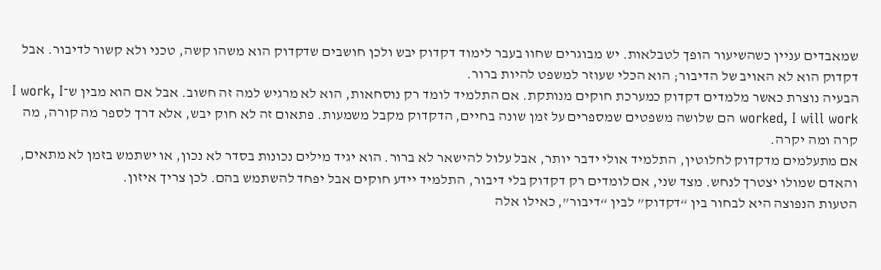שמאבדים עניין כשהשיעור הופך לטבלאות. יש מבוגרים שחוו בעבר לימוד דקדוק יבש ולכן חושבים שדקדוק הוא משהו קשה, טכני ולא קשור לדיבור. אבל דקדוק הוא לא האויב של הדיבור; הוא הכלי שעוזר למשפט להיות ברור.
הבעיה נוצרת כאשר מלמדים דקדוק כמערכת חוקים מנותקת. אם התלמיד לומד רק נוסחאות, הוא לא מרגיש למה זה חשוב. אבל אם הוא מבין ש־I work, I worked, I will work הם שלושה משפטים שמספרים על זמן שונה בחיים, הדקדוק מקבל משמעות. פתאום זה לא חוק יבש, אלא דרך לספר מה קורה, מה קרה ומה יקרה.
אם מתעלמים מדקדוק לחלוטין, התלמיד אולי ידבר יותר, אבל עלול להישאר לא ברור. הוא יגיד מילים נכונות בסדר לא נכון, או ישתמש בזמן לא מתאים, והאדם שמולו יצטרך לנחש. מצד שני, אם לומדים רק דקדוק בלי דיבור, התלמיד יידע חוקים אבל יפחד להשתמש בהם. לכן צריך איזון.
הטעות הנפוצה היא לבחור בין “דקדוק” לבין “דיבור”, כאילו אלה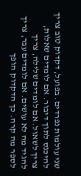שני עולמות נפרדים. בפועל, דקדוק טוב צריך להיכנס לתוך דיבור. אם לומדים שאלות, צריך לשאול. אם לומדים שלילה, צריך להגיד מה לא עושים. אם לומדים עבר, צריך לספר מה קרה. כך הדקדוק הופך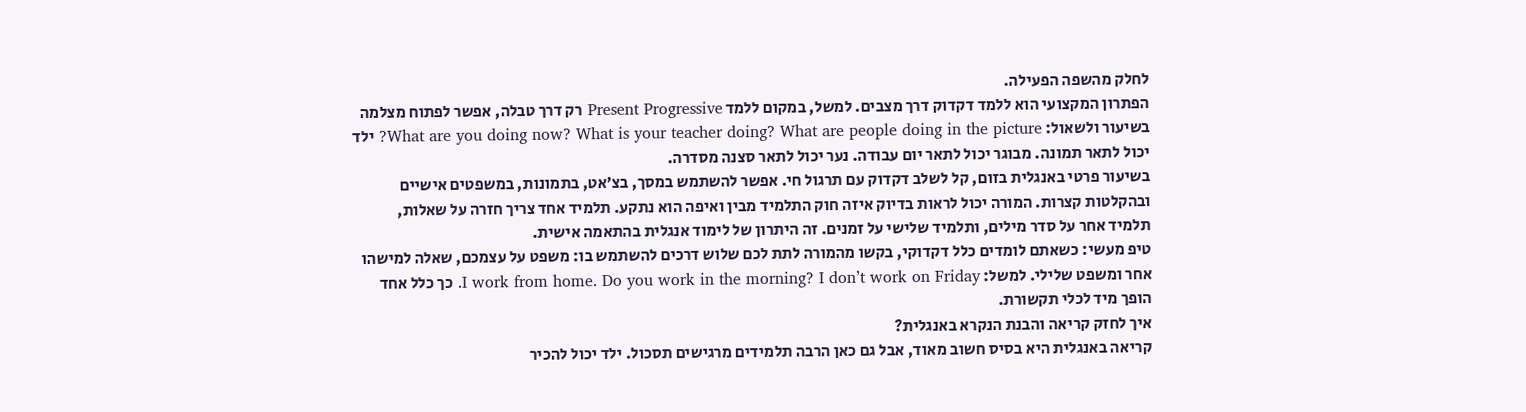לחלק מהשפה הפעילה.
הפתרון המקצועי הוא ללמד דקדוק דרך מצבים. למשל, במקום ללמד Present Progressive רק דרך טבלה, אפשר לפתוח מצלמה בשיעור ולשאול: What are you doing now? What is your teacher doing? What are people doing in the picture? ילד יכול לתאר תמונה. מבוגר יכול לתאר יום עבודה. נער יכול לתאר סצנה מסדרה.
בשיעור פרטי באנגלית בזום, קל לשלב דקדוק עם תרגול חי. אפשר להשתמש במסך, בצ׳אט, בתמונות, במשפטים אישיים ובהקלטות קצרות. המורה יכול לראות בדיוק איזה חוק התלמיד מבין ואיפה הוא נתקע. תלמיד אחד צריך חזרה על שאלות, תלמיד אחר על סדר מילים, ותלמיד שלישי על זמנים. זה היתרון של לימוד אנגלית בהתאמה אישית.
טיפ מעשי: כשאתם לומדים כלל דקדוקי, בקשו מהמורה לתת לכם שלוש דרכים להשתמש בו: משפט על עצמכם, שאלה למישהו אחר ומשפט שלילי. למשל: I work from home. Do you work in the morning? I don’t work on Friday. כך כלל אחד הופך מיד לכלי תקשורת.
איך לחזק קריאה והבנת הנקרא באנגלית?
קריאה באנגלית היא בסיס חשוב מאוד, אבל גם כאן הרבה תלמידים מרגישים תסכול. ילד יכול להכיר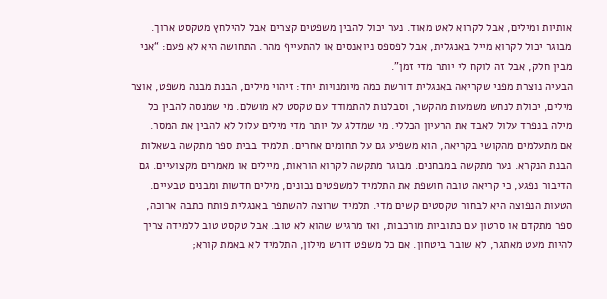אותיות ומילים, אבל לקרוא לאט מאוד. נער יכול להבין משפטים קצרים אבל להילחץ מטקסט ארוך. מבוגר יכול לקרוא מייל באנגלית, אבל לפספס ניואנסים או להתעייף מהר. התחושה היא לא פעם: “אני מבין חלק, אבל זה לוקח לי יותר מדי זמן”.
הבעיה נוצרת מפני שקריאה באנגלית דורשת כמה מיומנויות יחד: זיהוי מילים, הבנת מבנה משפט, אוצר מילים, יכולת לנחש משמעות מהקשר, וסבלנות להתמודד עם טקסט לא מושלם. מי שמנסה להבין כל מילה בנפרד עלול לאבד את הרעיון הכללי. מי שמדלג על יותר מדי מילים עלול לא להבין את המסר.
אם מתעלמים מהקושי בקריאה, הוא משפיע גם על תחומים אחרים. תלמיד בבית ספר מתקשה בשאלות הבנת הנקרא. נער מתקשה במבחנים. מבוגר מתקשה לקרוא הוראות, מיילים או מאמרים מקצועיים. גם הדיבור נפגע, כי קריאה טובה חושפת את התלמיד למשפטים נכונים, מילים חדשות ומבנים טבעיים.
הטעות הנפוצה היא לבחור טקסטים קשים מדי. תלמיד שרוצה להשתפר באנגלית פותח כתבה ארוכה, ספר מתקדם או סרטון עם כתוביות מורכבות, ואז מרגיש שהוא לא טוב. אבל טקסט טוב ללמידה צריך להיות מעט מאתגר, לא שובר ביטחון. אם כל משפט דורש מילון, התלמיד לא באמת קורא;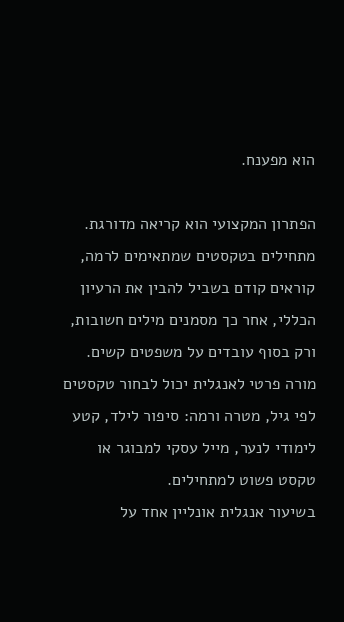הוא מפענח.

הפתרון המקצועי הוא קריאה מדורגת. מתחילים בטקסטים שמתאימים לרמה, קוראים קודם בשביל להבין את הרעיון הכללי, אחר כך מסמנים מילים חשובות, ורק בסוף עובדים על משפטים קשים. מורה פרטי לאנגלית יכול לבחור טקסטים לפי גיל, מטרה ורמה: סיפור לילד, קטע לימודי לנער, מייל עסקי למבוגר או טקסט פשוט למתחילים.
בשיעור אנגלית אונליין אחד על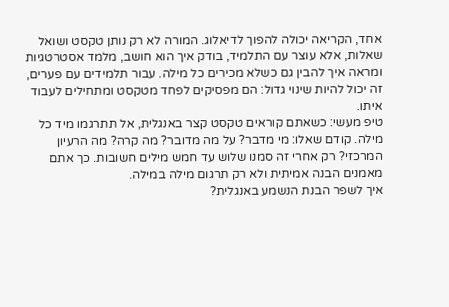אחד, הקריאה יכולה להפוך לדיאלוג. המורה לא רק נותן טקסט ושואל שאלות, אלא עוצר עם התלמיד, בודק איך הוא חושב, מלמד אסטרטגיות ומראה איך להבין גם כשלא מכירים כל מילה. עבור תלמידים עם פערים, זה יכול להיות שינוי גדול: הם מפסיקים לפחד מטקסט ומתחילים לעבוד איתו.
טיפ מעשי: כשאתם קוראים טקסט קצר באנגלית, אל תתרגמו מיד כל מילה. קודם שאלו: מי מדבר? על מה מדובר? מה קרה? מה הרעיון המרכזי? רק אחרי זה סמנו שלוש עד חמש מילים חשובות. כך אתם מאמנים הבנה אמיתית ולא רק תרגום מילה במילה.
איך לשפר הבנת הנשמע באנגלית?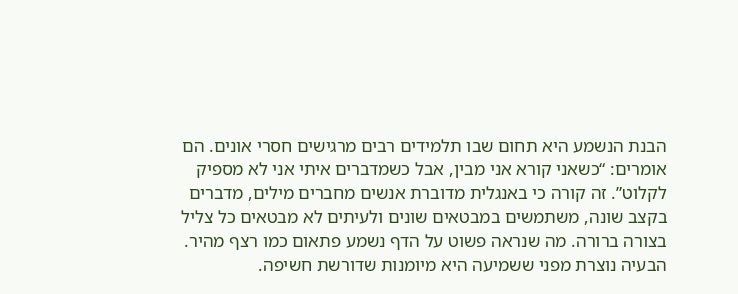הבנת הנשמע היא תחום שבו תלמידים רבים מרגישים חסרי אונים. הם אומרים: “כשאני קורא אני מבין, אבל כשמדברים איתי אני לא מספיק לקלוט”. זה קורה כי באנגלית מדוברת אנשים מחברים מילים, מדברים בקצב שונה, משתמשים במבטאים שונים ולעיתים לא מבטאים כל צליל בצורה ברורה. מה שנראה פשוט על הדף נשמע פתאום כמו רצף מהיר.
הבעיה נוצרת מפני ששמיעה היא מיומנות שדורשת חשיפה.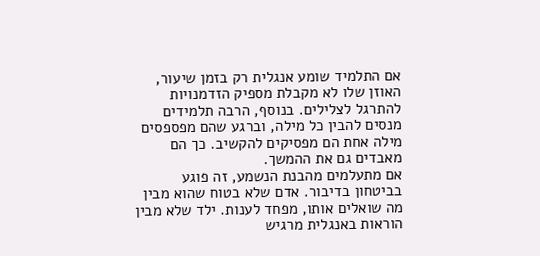אם התלמיד שומע אנגלית רק בזמן שיעור, האוזן שלו לא מקבלת מספיק הזדמנויות להתרגל לצלילים. בנוסף, הרבה תלמידים מנסים להבין כל מילה, וברגע שהם מפספסים מילה אחת הם מפסיקים להקשיב. כך הם מאבדים גם את ההמשך.
אם מתעלמים מהבנת הנשמע, זה פוגע בביטחון בדיבור. אדם שלא בטוח שהוא מבין מה שואלים אותו, מפחד לענות. ילד שלא מבין הוראות באנגלית מרגיש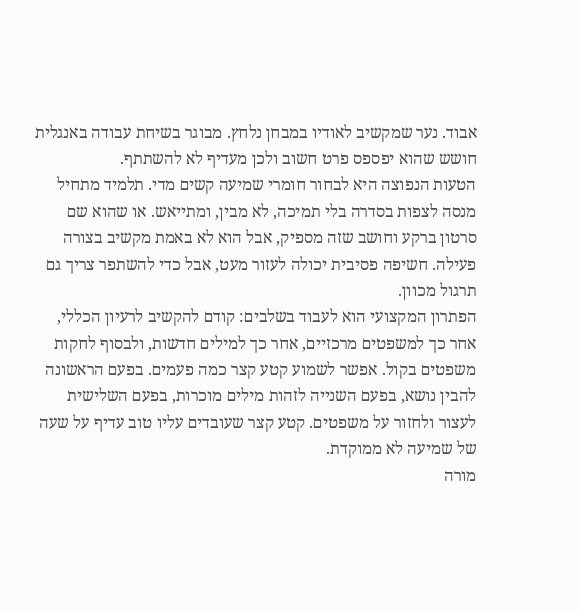אבוד. נער שמקשיב לאודיו במבחן נלחץ. מבוגר בשיחת עבודה באנגלית חושש שהוא יפספס פרט חשוב ולכן מעדיף לא להשתתף.
הטעות הנפוצה היא לבחור חומרי שמיעה קשים מדי. תלמיד מתחיל מנסה לצפות בסדרה בלי תמיכה, לא מבין, ומתייאש. או שהוא שם סרטון ברקע וחושב שזה מספיק, אבל הוא לא באמת מקשיב בצורה פעילה. חשיפה פסיבית יכולה לעזור מעט, אבל כדי להשתפר צריך גם תרגול מכוון.
הפתרון המקצועי הוא לעבוד בשלבים: קודם להקשיב לרעיון הכללי, אחר כך למשפטים מרכזיים, אחר כך למילים חדשות, ולבסוף לחקות משפטים בקול. אפשר לשמוע קטע קצר כמה פעמים. בפעם הראשונה להבין נושא, בפעם השנייה לזהות מילים מוכרות, בפעם השלישית לעצור ולחזור על משפטים. קטע קצר שעובדים עליו טוב עדיף על שעה של שמיעה לא ממוקדת.
מורה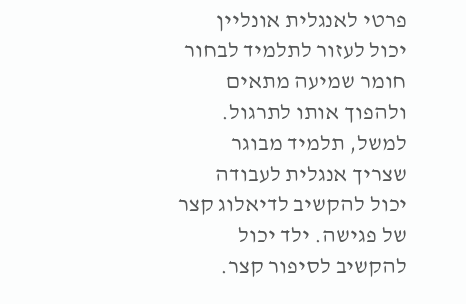פרטי לאנגלית אונליין יכול לעזור לתלמיד לבחור חומר שמיעה מתאים ולהפוך אותו לתרגול. למשל, תלמיד מבוגר שצריך אנגלית לעבודה יכול להקשיב לדיאלוג קצר של פגישה. ילד יכול להקשיב לסיפור קצר.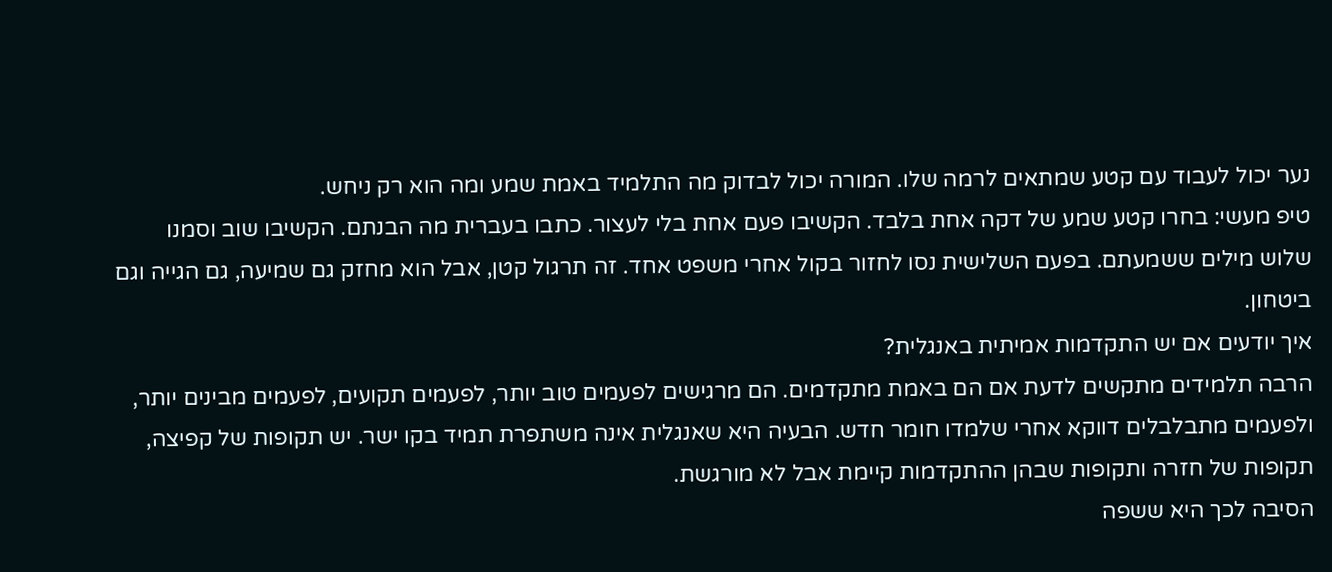נער יכול לעבוד עם קטע שמתאים לרמה שלו. המורה יכול לבדוק מה התלמיד באמת שמע ומה הוא רק ניחש.
טיפ מעשי: בחרו קטע שמע של דקה אחת בלבד. הקשיבו פעם אחת בלי לעצור. כתבו בעברית מה הבנתם. הקשיבו שוב וסמנו שלוש מילים ששמעתם. בפעם השלישית נסו לחזור בקול אחרי משפט אחד. זה תרגול קטן, אבל הוא מחזק גם שמיעה, גם הגייה וגם ביטחון.
איך יודעים אם יש התקדמות אמיתית באנגלית?
הרבה תלמידים מתקשים לדעת אם הם באמת מתקדמים. הם מרגישים לפעמים טוב יותר, לפעמים תקועים, לפעמים מבינים יותר, ולפעמים מתבלבלים דווקא אחרי שלמדו חומר חדש. הבעיה היא שאנגלית אינה משתפרת תמיד בקו ישר. יש תקופות של קפיצה, תקופות של חזרה ותקופות שבהן ההתקדמות קיימת אבל לא מורגשת.
הסיבה לכך היא ששפה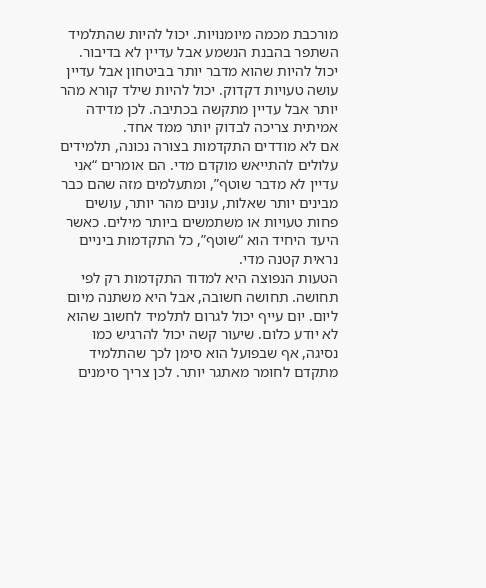מורכבת מכמה מיומנויות. יכול להיות שהתלמיד השתפר בהבנת הנשמע אבל עדיין לא בדיבור. יכול להיות שהוא מדבר יותר בביטחון אבל עדיין עושה טעויות דקדוק. יכול להיות שילד קורא מהר יותר אבל עדיין מתקשה בכתיבה. לכן מדידה אמיתית צריכה לבדוק יותר ממד אחד.
אם לא מודדים התקדמות בצורה נכונה, תלמידים עלולים להתייאש מוקדם מדי. הם אומרים “אני עדיין לא מדבר שוטף”, ומתעלמים מזה שהם כבר מבינים יותר שאלות, עונים מהר יותר, עושים פחות טעויות או משתמשים ביותר מילים. כאשר היעד היחיד הוא “שוטף”, כל התקדמות ביניים נראית קטנה מדי.
הטעות הנפוצה היא למדוד התקדמות רק לפי תחושה. תחושה חשובה, אבל היא משתנה מיום ליום. יום עייף יכול לגרום לתלמיד לחשוב שהוא לא יודע כלום. שיעור קשה יכול להרגיש כמו נסיגה, אף שבפועל הוא סימן לכך שהתלמיד מתקדם לחומר מאתגר יותר. לכן צריך סימנים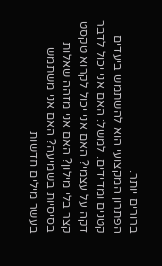ברורים יותר.
הפתרון המקצועי הוא להשתמש ביעדים קטנים ומדידים. למשל: האם אני יכול לדבר דקה על עצמי? האם אני יכול לקרוא טקסט קצר בלי מילון? האם אני מזהה שאלות בסיסיות בשמיעה? האם אני משתמש בעשר מילים חדשות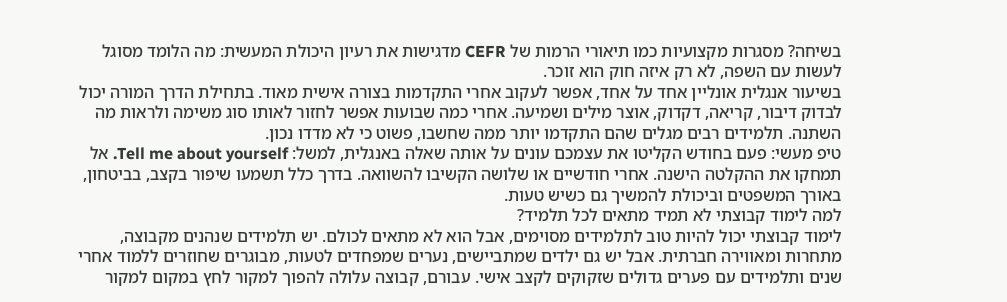בשיחה? מסגרות מקצועיות כמו תיאורי הרמות של CEFR מדגישות את רעיון היכולת המעשית: מה הלומד מסוגל לעשות עם השפה, לא רק איזה חוק הוא זוכר.
בשיעור אנגלית אונליין אחד על אחד, אפשר לעקוב אחרי התקדמות בצורה אישית מאוד. בתחילת הדרך המורה יכול לבדוק דיבור, קריאה, דקדוק, אוצר מילים ושמיעה. אחרי כמה שבועות אפשר לחזור לאותו סוג משימה ולראות מה השתנה. תלמידים רבים מגלים שהם התקדמו יותר ממה שחשבו, פשוט כי לא מדדו נכון.
טיפ מעשי: פעם בחודש הקליטו את עצמכם עונים על אותה שאלה באנגלית, למשל: Tell me about yourself. אל תמחקו את ההקלטה הישנה. אחרי חודשיים או שלושה הקשיבו להשוואה. בדרך כלל תשמעו שיפור בקצב, בביטחון, באורך המשפטים וביכולת להמשיך גם כשיש טעות.
למה לימוד קבוצתי לא תמיד מתאים לכל תלמיד?
לימוד קבוצתי יכול להיות טוב לתלמידים מסוימים, אבל הוא לא מתאים לכולם. יש תלמידים שנהנים מקבוצה, מתחרות ומאווירה חברתית. אבל יש גם ילדים שמתביישים, נערים שמפחדים לטעות, מבוגרים שחוזרים ללמוד אחרי שנים ותלמידים עם פערים גדולים שזקוקים לקצב אישי. עבורם, קבוצה עלולה להפוך למקור לחץ במקום למקור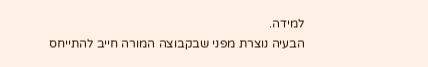למידה.
הבעיה נוצרת מפני שבקבוצה המורה חייב להתייחס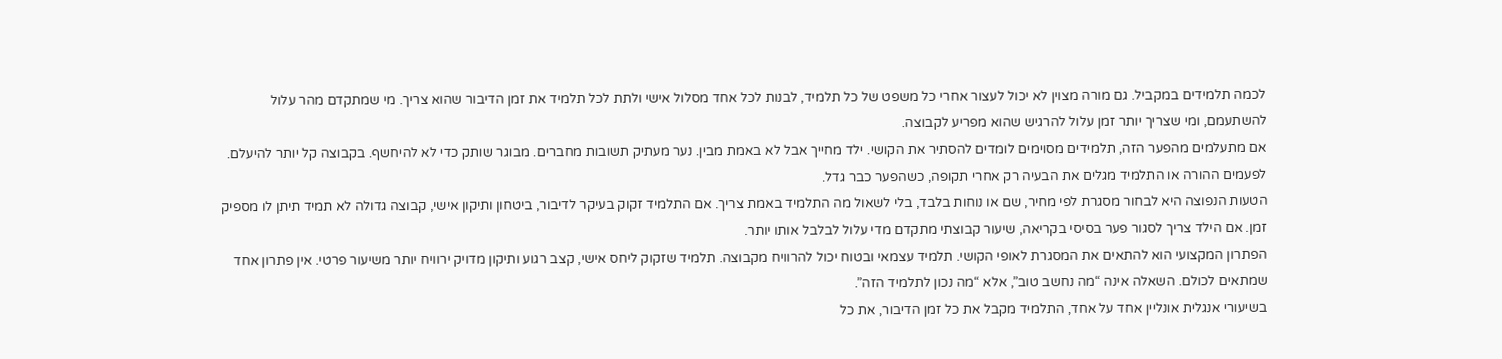לכמה תלמידים במקביל. גם מורה מצוין לא יכול לעצור אחרי כל משפט של כל תלמיד, לבנות לכל אחד מסלול אישי ולתת לכל תלמיד את זמן הדיבור שהוא צריך. מי שמתקדם מהר עלול להשתעמם, ומי שצריך יותר זמן עלול להרגיש שהוא מפריע לקבוצה.
אם מתעלמים מהפער הזה, תלמידים מסוימים לומדים להסתיר את הקושי. ילד מחייך אבל לא באמת מבין. נער מעתיק תשובות מחברים. מבוגר שותק כדי לא להיחשף. בקבוצה קל יותר להיעלם. לפעמים ההורה או התלמיד מגלים את הבעיה רק אחרי תקופה, כשהפער כבר גדל.
הטעות הנפוצה היא לבחור מסגרת לפי מחיר, שם או נוחות בלבד, בלי לשאול מה התלמיד באמת צריך. אם התלמיד זקוק בעיקר לדיבור, ביטחון ותיקון אישי, קבוצה גדולה לא תמיד תיתן לו מספיק זמן. אם הילד צריך לסגור פער בסיסי בקריאה, שיעור קבוצתי מתקדם מדי עלול לבלבל אותו יותר.
הפתרון המקצועי הוא להתאים את המסגרת לאופי הקושי. תלמיד עצמאי ובטוח יכול להרוויח מקבוצה. תלמיד שזקוק ליחס אישי, קצב רגוע ותיקון מדויק ירוויח יותר משיעור פרטי. אין פתרון אחד שמתאים לכולם. השאלה אינה “מה נחשב טוב”, אלא “מה נכון לתלמיד הזה”.
בשיעורי אנגלית אונליין אחד על אחד, התלמיד מקבל את כל זמן הדיבור, את כל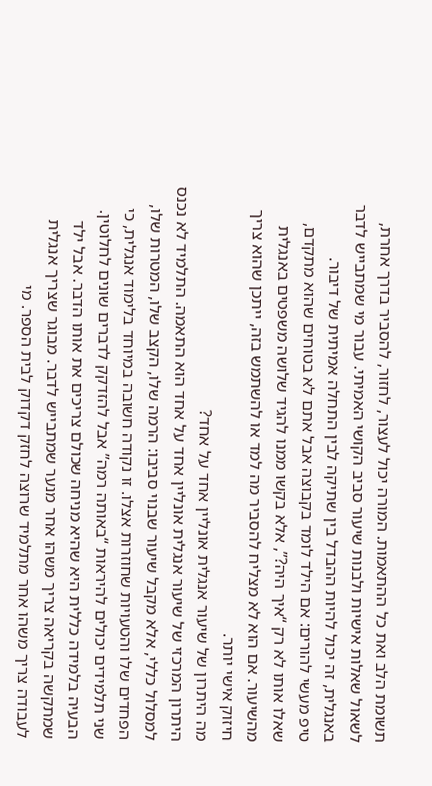תשומת הלב ואת כל ההתאמות. המורה יכול לעצור, לחזור, להסביר בדרך אחרת, לשאול שאלות אישיות ולבנות שיעור סביב הקושי האמיתי. עבור מי שמתבייש לדבר באנגלית, זה יכול להיות ההבדל בין שתיקה לבין התחלה אמיתית של דיבור.
טיפ מעשי להורים: אם הילד לומד בקבוצה אבל אתם לא בטוחים שהוא מתקדם, שאלו אותו לא רק “איך היה?”, אלא בקשו ממנו להגיד שלושה משפטים באנגלית מהשיעור. אם הוא לא מצליח להסביר מה למד או להשתמש בזה, ייתכן שהוא צריך חיזוק אישי יותר.
מה היתרון של שיעור אנגלית אונליין אחד על אחד?
היתרון המרכזי של שיעור אנגלית אונליין אחד על אחד הוא התאמה. התלמיד לא נכנס למסלול כללי, אלא מקבל שיעור שבנוי סביבו: הרמה שלו, הקצב שלו, המטרות שלו, הפחדים שלו והטעויות שחוזרות אצלו. זו נקודה חשובה במיוחד בלימוד אנגלית, כי שני תלמידים יכולים להיראות “באותה רמה” אבל להזדקק לדברים שונים לחלוטין.
הבעיה בלמידה כללית היא שהיא מניחה שכולם צריכים את אותו הדבר. אבל ילד שמתקשה בקריאה צריך משהו אחר מנער שמתבייש לדבר. מבוגר שצריך אנגלית לעבודה צריך משהו אחר מתלמיד שרוצה לחזק דקדוק לבית הספר. מי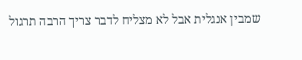שמבין אנגלית אבל לא מצליח לדבר צריך הרבה תרגול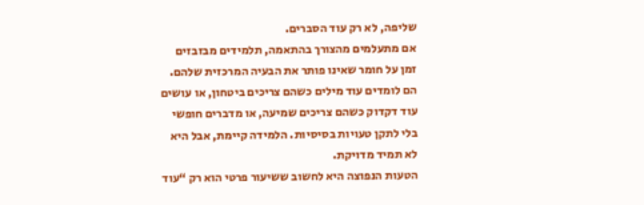שליפה, לא רק עוד הסברים.
אם מתעלמים מהצורך בהתאמה, תלמידים מבזבזים זמן על חומר שאינו פותר את הבעיה המרכזית שלהם. הם לומדים עוד מילים כשהם צריכים ביטחון, או עושים עוד דקדוק כשהם צריכים שמיעה, או מדברים חופשי בלי לתקן טעויות בסיסיות. הלמידה קיימת, אבל היא לא תמיד מדויקת.
הטעות הנפוצה היא לחשוב ששיעור פרטי הוא רק “עוד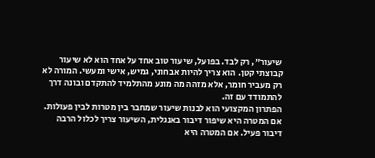שיעור”, רק לבד. בפועל, שיעור טוב אחד על אחד הוא לא שיעור קבוצתי קטן. הוא צריך להיות אבחוני, גמיש, אישי ומעשי. המורה לא רק מעביר חומר, אלא מזהה מה מונע מהתלמיד להתקדם ובונה דרך להתמודד עם זה.
הפתרון המקצועי הוא לבנות שיעור שמחבר בין מטרות לבין פעולות. אם המטרה היא שיפור דיבור באנגלית, השיעור צריך לכלול הרבה דיבור פעיל. אם המטרה היא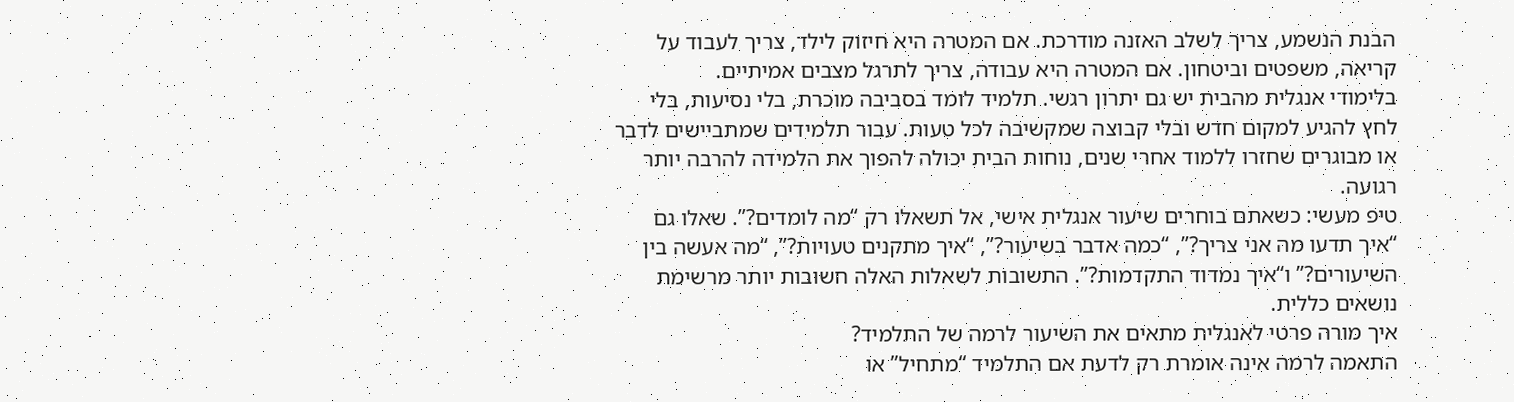הבנת הנשמע, צריך לשלב האזנה מודרכת. אם המטרה היא חיזוק לילד, צריך לעבוד על קריאה, משפטים וביטחון. אם המטרה היא עבודה, צריך לתרגל מצבים אמיתיים.
בלימודי אנגלית מהבית יש גם יתרון רגשי. תלמיד לומד בסביבה מוכרת, בלי נסיעות, בלי לחץ להגיע למקום חדש ובלי קבוצה שמקשיבה לכל טעות. עבור תלמידים שמתביישים לדבר או מבוגרים שחזרו ללמוד אחרי שנים, נוחות הבית יכולה להפוך את הלמידה להרבה יותר רגועה.
טיפ מעשי: כשאתם בוחרים שיעור אנגלית אישי, אל תשאלו רק “מה לומדים?”. שאלו גם “איך תדעו מה אני צריך?”, “כמה אדבר בשיעור?”, “איך מתקנים טעויות?”, “מה אעשה בין השיעורים?” ו“איך נמדוד התקדמות?”. התשובות לשאלות האלה חשובות יותר מרשימת נושאים כללית.
איך מורה פרטי לאנגלית מתאים את השיעור לרמה של התלמיד?
התאמה לרמה אינה אומרת רק לדעת אם התלמיד “מתחיל” או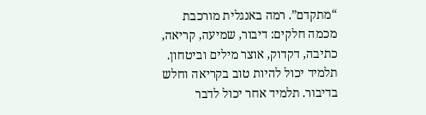“מתקדם”. רמה באנגלית מורכבת מכמה חלקים: דיבור, שמיעה, קריאה, כתיבה, דקדוק, אוצר מילים וביטחון. תלמיד יכול להיות טוב בקריאה וחלש בדיבור. תלמיד אחר יכול לדבר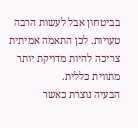בביטחון אבל לעשות הרבה טעויות. לכן התאמה אמיתית צריכה להיות מדויקת יותר מתווית כללית.
הבעיה נוצרת כאשר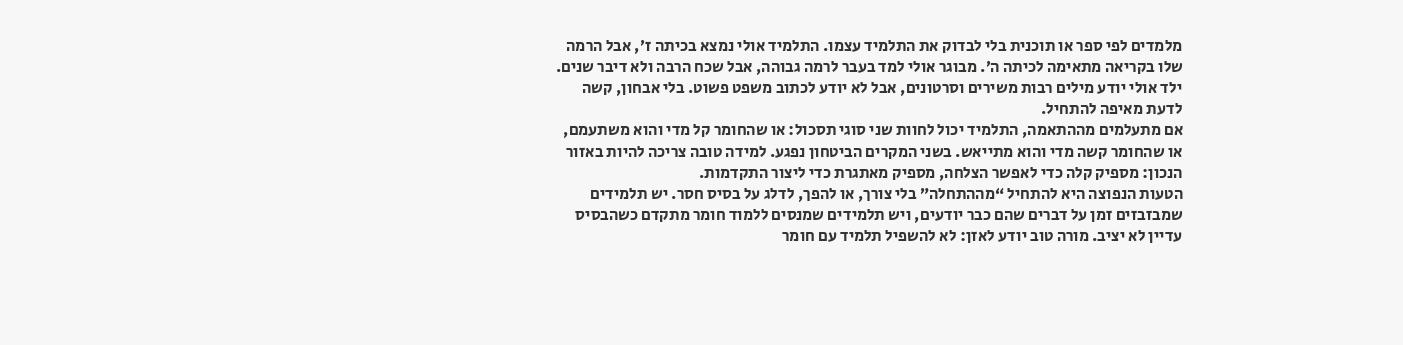מלמדים לפי ספר או תוכנית בלי לבדוק את התלמיד עצמו. התלמיד אולי נמצא בכיתה ז׳, אבל הרמה שלו בקריאה מתאימה לכיתה ה׳. מבוגר אולי למד בעבר לרמה גבוהה, אבל שכח הרבה ולא דיבר שנים. ילד אולי יודע מילים רבות משירים וסרטונים, אבל לא יודע לכתוב משפט פשוט. בלי אבחון, קשה לדעת מאיפה להתחיל.
אם מתעלמים מההתאמה, התלמיד יכול לחוות שני סוגי תסכול: או שהחומר קל מדי והוא משתעמם, או שהחומר קשה מדי והוא מתייאש. בשני המקרים הביטחון נפגע. למידה טובה צריכה להיות באזור הנכון: מספיק קלה כדי לאפשר הצלחה, מספיק מאתגרת כדי ליצור התקדמות.
הטעות הנפוצה היא להתחיל “מההתחלה” בלי צורך, או להפך, לדלג על בסיס חסר. יש תלמידים שמבזבזים זמן על דברים שהם כבר יודעים, ויש תלמידים שמנסים ללמוד חומר מתקדם כשהבסיס עדיין לא יציב. מורה טוב יודע לאזן: לא להשפיל תלמיד עם חומר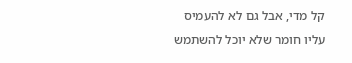קל מדי, אבל גם לא להעמיס עליו חומר שלא יוכל להשתמש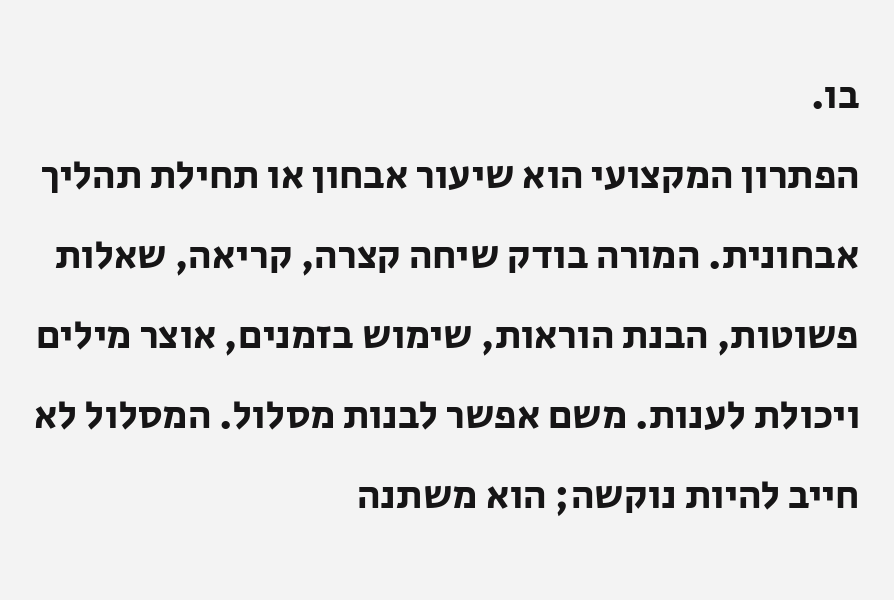בו.
הפתרון המקצועי הוא שיעור אבחון או תחילת תהליך אבחונית. המורה בודק שיחה קצרה, קריאה, שאלות פשוטות, הבנת הוראות, שימוש בזמנים, אוצר מילים ויכולת לענות. משם אפשר לבנות מסלול. המסלול לא חייב להיות נוקשה; הוא משתנה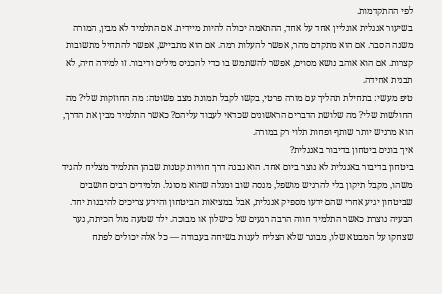לפי ההתקדמות.
בשיעור אנגלית אונליין אחד על אחד, ההתאמה יכולה להיות מיידית. אם התלמיד לא מבין, המורה משנה הסבר. אם הוא מתקדם מהר, אפשר להעלות רמה. אם הוא מתבייש, אפשר להתחיל מתשובות קצרות. אם הוא אוהב נושא מסוים, אפשר להשתמש בו כדי להכניס מילים ודיבור. זו למידה חיה, לא תבנית אחידה.
טיפ מעשי: בתחילת תהליך עם מורה פרטי, בקשו לקבל תמונת מצב פשוטה: מה החוזקות שלי? מה החולשות שלי? מה שלושת הדברים הראשונים שכדאי לעבוד עליהם? כאשר התלמיד מבין את הדרך, הוא מרגיש יותר שותף ופחות תלוי רק במורה.
איך בונים ביטחון בדיבור באנגלית?
ביטחון בדיבור באנגלית לא נוצר ביום אחד. הוא נבנה דרך חוויות קטנות שבהן התלמיד מצליח להגיד משהו, מקבל תיקון בלי להרגיש מושפל, מנסה שוב ומגלה שהוא מסוגל. תלמידים רבים חושבים שביטחון יגיע אחרי שהם ידעו מספיק אנגלית, אבל במציאות הביטחון והידע צריכים להיבנות יחד.
הבעיה נוצרת כאשר התלמיד חווה הרבה רגעים של כישלון או מבוכה. ילד שטעה מול הכיתה, נער שצחקו על המבטא שלו, מבוגר שלא הצליח לענות בשיחה בעבודה — כל אלה יכולים לפתח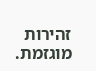זהירות מוגזמת.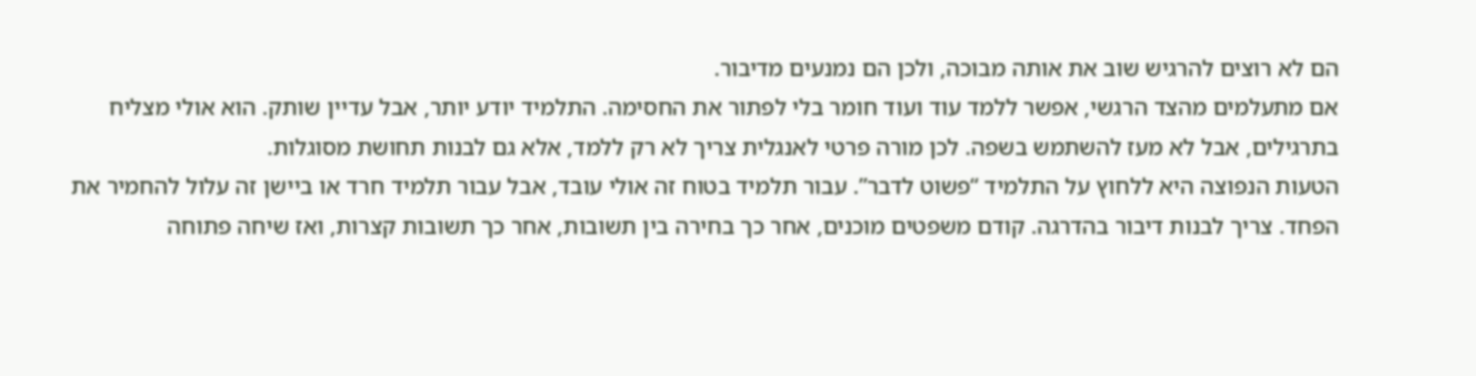הם לא רוצים להרגיש שוב את אותה מבוכה, ולכן הם נמנעים מדיבור.
אם מתעלמים מהצד הרגשי, אפשר ללמד עוד ועוד חומר בלי לפתור את החסימה. התלמיד יודע יותר, אבל עדיין שותק. הוא אולי מצליח בתרגילים, אבל לא מעז להשתמש בשפה. לכן מורה פרטי לאנגלית צריך לא רק ללמד, אלא גם לבנות תחושת מסוגלות.
הטעות הנפוצה היא ללחוץ על התלמיד “פשוט לדבר”. עבור תלמיד בטוח זה אולי עובד, אבל עבור תלמיד חרד או ביישן זה עלול להחמיר את הפחד. צריך לבנות דיבור בהדרגה. קודם משפטים מוכנים, אחר כך בחירה בין תשובות, אחר כך תשובות קצרות, ואז שיחה פתוחה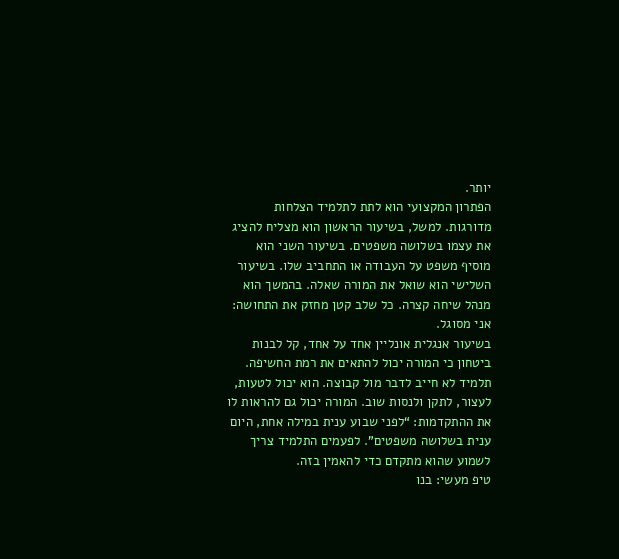יותר.
הפתרון המקצועי הוא לתת לתלמיד הצלחות מדורגות. למשל, בשיעור הראשון הוא מצליח להציג את עצמו בשלושה משפטים. בשיעור השני הוא מוסיף משפט על העבודה או התחביב שלו. בשיעור השלישי הוא שואל את המורה שאלה. בהמשך הוא מנהל שיחה קצרה. כל שלב קטן מחזק את התחושה: אני מסוגל.
בשיעור אנגלית אונליין אחד על אחד, קל לבנות ביטחון כי המורה יכול להתאים את רמת החשיפה. תלמיד לא חייב לדבר מול קבוצה. הוא יכול לטעות, לעצור, לתקן ולנסות שוב. המורה יכול גם להראות לו את ההתקדמות: “לפני שבוע ענית במילה אחת, היום ענית בשלושה משפטים”. לפעמים התלמיד צריך לשמוע שהוא מתקדם כדי להאמין בזה.
טיפ מעשי: בנו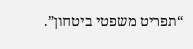“תפריט משפטי ביטחון”.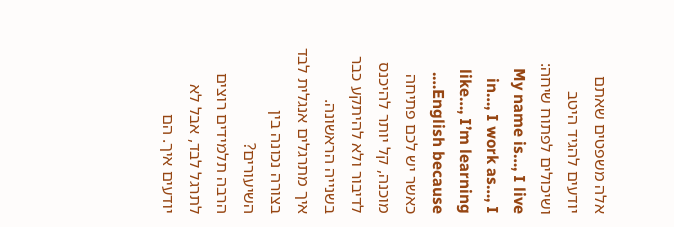אלה משפטים שאתם יודעים להגיד היטב ושיכולים לפתוח שיחה: My name is…, I live in…, I work as…, I like…, I’m learning English because…. כאשר יש לכם פתיחה מוכנה, קל יותר להיכנס לדיבור ולא להיתקע כבר בשנייה הראשונה.
איך מתרגלים אנגלית לבד בצורה נכונה בין השיעורים?
הרבה תלמידים רוצים לתרגל לבד, אבל לא יודעים איך. הם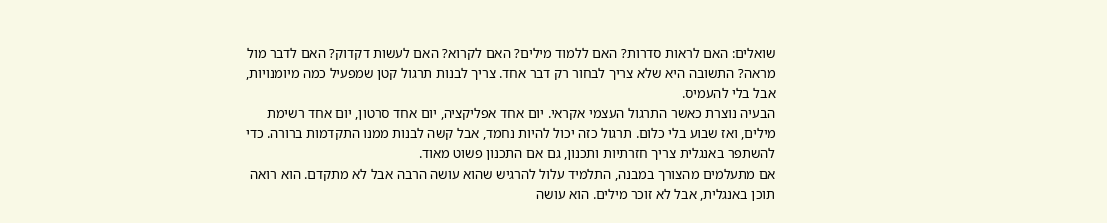שואלים: האם לראות סדרות? האם ללמוד מילים? האם לקרוא? האם לעשות דקדוק? האם לדבר מול מראה? התשובה היא שלא צריך לבחור רק דבר אחד. צריך לבנות תרגול קטן שמפעיל כמה מיומנויות, אבל בלי להעמיס.
הבעיה נוצרת כאשר התרגול העצמי אקראי. יום אחד אפליקציה, יום אחד סרטון, יום אחד רשימת מילים, ואז שבוע בלי כלום. תרגול כזה יכול להיות נחמד, אבל קשה לבנות ממנו התקדמות ברורה. כדי להשתפר באנגלית צריך חזרתיות ותכנון, גם אם התכנון פשוט מאוד.
אם מתעלמים מהצורך במבנה, התלמיד עלול להרגיש שהוא עושה הרבה אבל לא מתקדם. הוא רואה תוכן באנגלית, אבל לא זוכר מילים. הוא עושה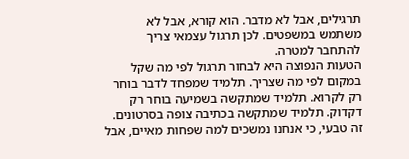תרגילים, אבל לא מדבר. הוא קורא, אבל לא משתמש במשפטים. לכן תרגול עצמאי צריך להתחבר למטרה.
הטעות הנפוצה היא לבחור תרגול לפי מה שקל במקום לפי מה שצריך. תלמיד שמפחד לדבר בוחר רק לקרוא. תלמיד שמתקשה בשמיעה בוחר רק דקדוק. תלמיד שמתקשה בכתיבה צופה בסרטונים. זה טבעי, כי אנחנו נמשכים למה שפחות מאיים, אבל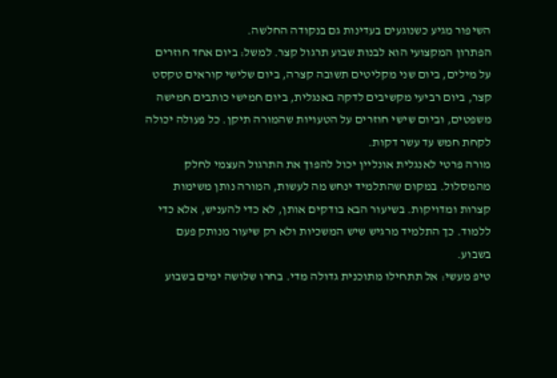השיפור מגיע כשנוגעים בעדינות גם בנקודה החלשה.
הפתרון המקצועי הוא לבנות שבוע תרגול קצר. למשל: ביום אחד חוזרים על מילים, ביום שני מקליטים תשובה קצרה, ביום שלישי קוראים טקסט קצר, ביום רביעי מקשיבים לדקה באנגלית, ביום חמישי כותבים חמישה משפטים, וביום שישי חוזרים על הטעויות שהמורה תיקן. כל פעולה יכולה לקחת חמש עד עשר דקות.
מורה פרטי לאנגלית אונליין יכול להפוך את התרגול העצמי לחלק מהמסלול. במקום שהתלמיד ינחש מה לעשות, המורה נותן משימות קצרות ומדויקות. בשיעור הבא בודקים אותן, לא כדי להעניש, אלא כדי ללמוד. כך התלמיד מרגיש שיש המשכיות ולא רק שיעור מנותק פעם בשבוע.
טיפ מעשי: אל תתחילו מתוכנית גדולה מדי. בחרו שלושה ימים בשבוע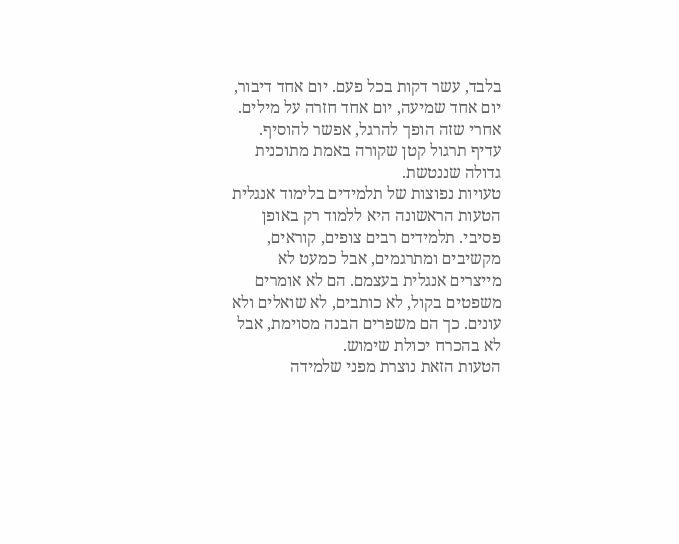בלבד, עשר דקות בכל פעם. יום אחד דיבור, יום אחד שמיעה, יום אחד חזרה על מילים. אחרי שזה הופך להרגל, אפשר להוסיף. עדיף תרגול קטן שקורה באמת מתוכנית גדולה שננטשת.
טעויות נפוצות של תלמידים בלימוד אנגלית
הטעות הראשונה היא ללמוד רק באופן פסיבי. תלמידים רבים צופים, קוראים, מקשיבים ומתרגמים, אבל כמעט לא מייצרים אנגלית בעצמם. הם לא אומרים משפטים בקול, לא כותבים, לא שואלים ולא עונים. כך הם משפרים הבנה מסוימת, אבל לא בהכרח יכולת שימוש.
הטעות הזאת נוצרת מפני שלמידה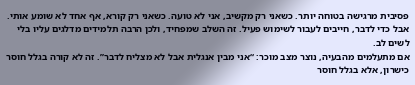פסיבית מרגישה בטוחה יותר. כשאני רק מקשיב, אני לא טועה. כשאני רק קורא, אף אחד לא שומע אותי. אבל כדי לדבר, חייבים לעבור לשימוש פעיל. זה השלב שמפחיד, ולכן הרבה תלמידים מדלגים עליו בלי לשים לב.
אם מתעלמים מהבעיה, נוצר מצב מוכר: “אני מבין אנגלית אבל לא מצליח לדבר”. זה לא קורה בגלל חוסר כישרון, אלא בגלל חוסר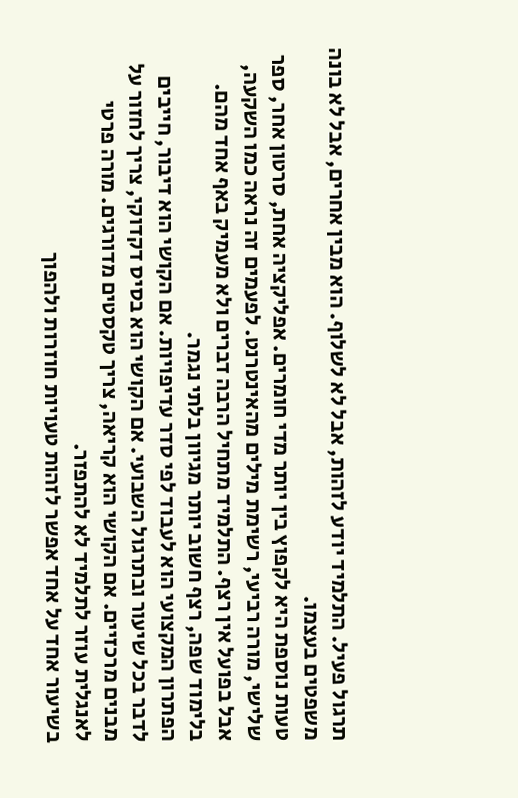תרגול פעיל. התלמיד יודע לזהות, אבל לא לשלוף. הוא מבין אחרים, אבל לא בונה משפטים בעצמו.
טעות נוספת היא לקפוץ בין יותר מדי חומרים. אפליקציה אחת, סרטון אחר, ספר שלישי, מורה רביעי, רשימת מילים מהאינטרנט. לפעמים זה נראה כמו השקעה, אבל בפועל אין רצף. התלמיד מתחיל הרבה דברים ולא מעמיק באף אחד מהם. בלימוד שפה, רצף חשוב יותר מגיוון בלתי נגמר.
הפתרון המקצועי הוא לעבוד לפי סדר עדיפויות. אם הקושי הוא דיבור, חייבים לדבר בכל שיעור ובתרגול השבועי. אם הקושי הוא בסיס דקדוקי, צריך לחזור על מבנים מרכזיים. אם הקושי הוא קריאה, צריך טקסטים מדורגים. מורה פרטי לאנגלית עוזר לתלמיד לא להתפזר.
בשיעור אחד על אחד אפשר לזהות טעויות חוזרות ולהפוך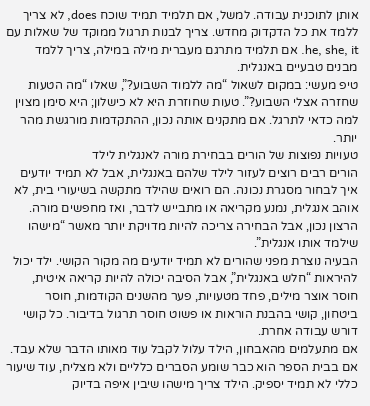אותן לתוכנית עבודה. למשל, אם תלמיד תמיד שוכח does, לא צריך ללמד את כל הדקדוק מחדש. צריך לבנות תרגול ממוקד של שאלות עם he, she, it. אם תלמיד מתרגם מעברית מילה במילה, צריך ללמד מבנים טבעיים באנגלית.
טיפ מעשי: במקום לשאול “מה ללמוד השבוע?”, שאלו “מה הטעות שחזרה אצלי השבוע?”. טעות שחוזרת היא לא כישלון; היא סימן מצוין למה כדאי לתרגל. אם מתקנים אותה נכון, ההתקדמות מורגשת מהר יותר.
טעויות נפוצות של הורים בבחירת מורה לאנגלית לילד
הורים רבים רוצים לעזור לילד שלהם באנגלית, אבל לא תמיד יודעים איך לבחור מסגרת נכונה. הם רואים שהילד מתקשה בשיעורי בית, לא אוהב אנגלית, נמנע מקריאה או מתבייש לדבר, ואז מחפשים מורה. הרצון נכון, אבל הבחירה צריכה להיות מדויקת יותר מאשר “מישהו שילמד אותו אנגלית”.
הבעיה נוצרת מפני שהורים לא תמיד יודעים מה מקור הקושי. ילד יכול להיראות “חלש באנגלית”, אבל הסיבה יכולה להיות קריאה איטית, חוסר אוצר מילים, פחד מטעויות, פער מהשנים הקודמות, חוסר ביטחון, קושי בהבנת הוראות או פשוט חוסר תרגול בדיבור. כל קושי דורש עבודה אחרת.
אם מתעלמים מהאבחון, הילד עלול לקבל עוד מאותו הדבר שלא עבד. אם בבית הספר הוא כבר שומע הסברים כלליים ולא מצליח, עוד שיעור כללי לא תמיד יספיק. הילד צריך מישהו שיבין איפה בדיוק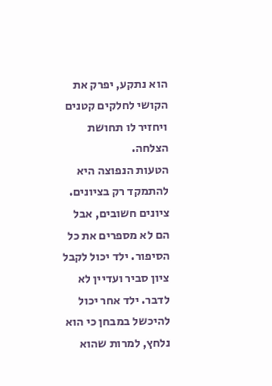הוא נתקע, יפרק את הקושי לחלקים קטנים ויחזיר לו תחושת הצלחה.
הטעות הנפוצה היא להתמקד רק בציונים. ציונים חשובים, אבל הם לא מספרים את כל הסיפור. ילד יכול לקבל ציון סביר ועדיין לא לדבר. ילד אחר יכול להיכשל במבחן כי הוא נלחץ, למרות שהוא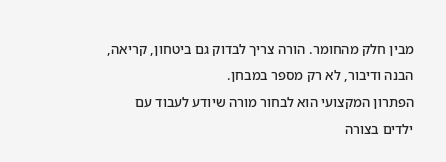מבין חלק מהחומר. הורה צריך לבדוק גם ביטחון, קריאה, הבנה ודיבור, לא רק מספר במבחן.
הפתרון המקצועי הוא לבחור מורה שיודע לעבוד עם ילדים בצורה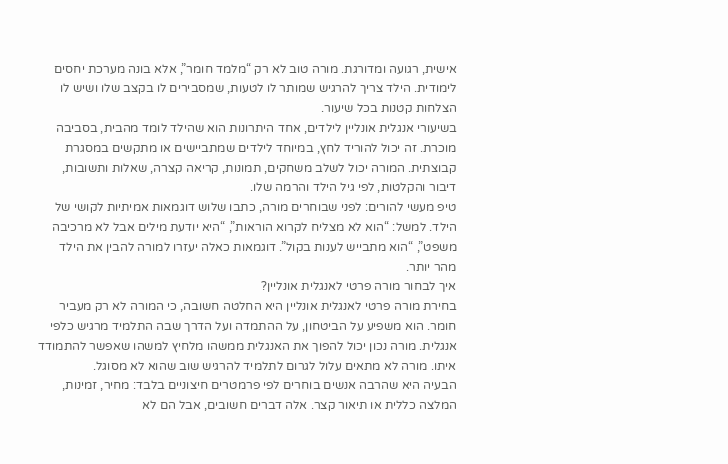אישית, רגועה ומדורגת. מורה טוב לא רק “מלמד חומר”, אלא בונה מערכת יחסים לימודית. הילד צריך להרגיש שמותר לו לטעות, שמסבירים לו בקצב שלו ושיש לו הצלחות קטנות בכל שיעור.
בשיעורי אנגלית אונליין לילדים, אחד היתרונות הוא שהילד לומד מהבית, בסביבה מוכרת. זה יכול להוריד לחץ, במיוחד לילדים שמתביישים או מתקשים במסגרת קבוצתית. המורה יכול לשלב משחקים, תמונות, קריאה קצרה, שאלות ותשובות, דיבור והקלטות, לפי גיל הילד והרמה שלו.
טיפ מעשי להורים: לפני שבוחרים מורה, כתבו שלוש דוגמאות אמיתיות לקושי של הילד. למשל: “הוא לא מצליח לקרוא הוראות”, “היא יודעת מילים אבל לא מרכיבה משפט”, “הוא מתבייש לענות בקול”. דוגמאות כאלה יעזרו למורה להבין את הילד מהר יותר.
איך לבחור מורה פרטי לאנגלית אונליין?
בחירת מורה פרטי לאנגלית אונליין היא החלטה חשובה, כי המורה לא רק מעביר חומר. הוא משפיע על הביטחון, על ההתמדה ועל הדרך שבה התלמיד מרגיש כלפי אנגלית. מורה נכון יכול להפוך את האנגלית ממשהו מלחיץ למשהו שאפשר להתמודד איתו. מורה לא מתאים עלול לגרום לתלמיד להרגיש שוב שהוא לא מסוגל.
הבעיה היא שהרבה אנשים בוחרים לפי פרמטרים חיצוניים בלבד: מחיר, זמינות, המלצה כללית או תיאור קצר. אלה דברים חשובים, אבל הם לא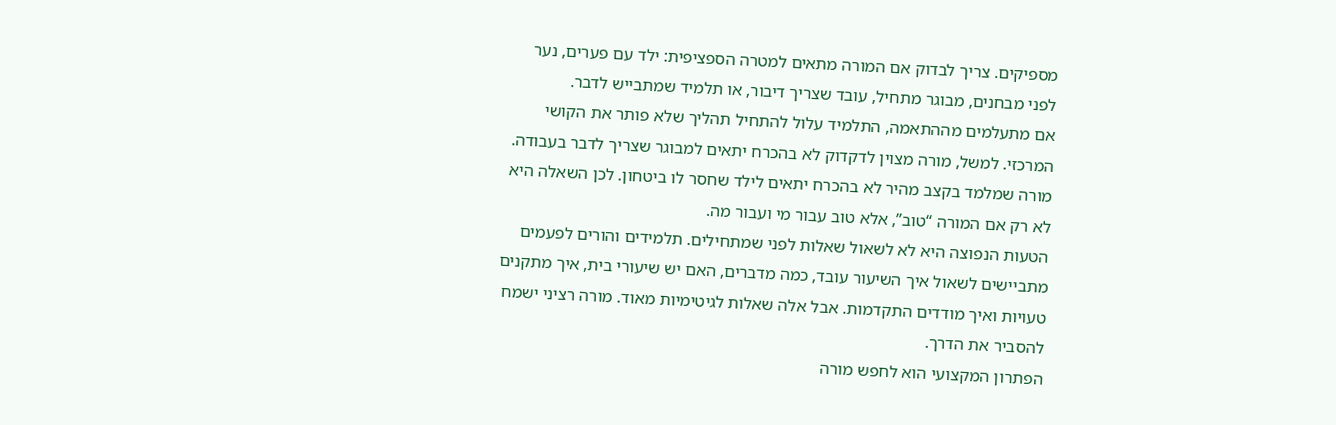מספיקים. צריך לבדוק אם המורה מתאים למטרה הספציפית: ילד עם פערים, נער לפני מבחנים, מבוגר מתחיל, עובד שצריך דיבור, או תלמיד שמתבייש לדבר.
אם מתעלמים מההתאמה, התלמיד עלול להתחיל תהליך שלא פותר את הקושי המרכזי. למשל, מורה מצוין לדקדוק לא בהכרח יתאים למבוגר שצריך לדבר בעבודה. מורה שמלמד בקצב מהיר לא בהכרח יתאים לילד שחסר לו ביטחון. לכן השאלה היא לא רק אם המורה “טוב”, אלא טוב עבור מי ועבור מה.
הטעות הנפוצה היא לא לשאול שאלות לפני שמתחילים. תלמידים והורים לפעמים מתביישים לשאול איך השיעור עובד, כמה מדברים, האם יש שיעורי בית, איך מתקנים טעויות ואיך מודדים התקדמות. אבל אלה שאלות לגיטימיות מאוד. מורה רציני ישמח להסביר את הדרך.
הפתרון המקצועי הוא לחפש מורה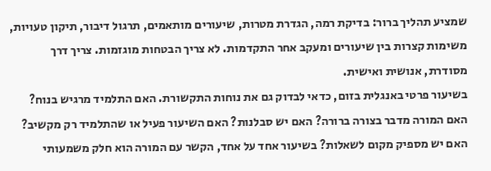שמציע תהליך ברור: בדיקת רמה, הגדרת מטרות, שיעורים מותאמים, תרגול דיבור, תיקון טעויות, משימות קצרות בין שיעורים ומעקב אחר התקדמות. לא צריך הבטחות מוגזמות. צריך דרך מסודרת, אנושית ואישית.
בשיעור פרטי באנגלית בזום, כדאי לבדוק גם את נוחות התקשורת. האם התלמיד מרגיש בנוח? האם המורה מדבר בצורה ברורה? האם יש סבלנות? האם השיעור פעיל או שהתלמיד רק מקשיב? האם יש מספיק מקום לשאלות? בשיעור אחד על אחד, הקשר עם המורה הוא חלק משמעותי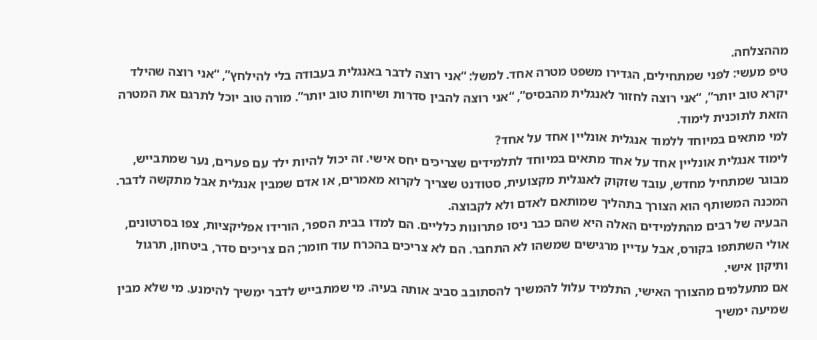מההצלחה.
טיפ מעשי: לפני שמתחילים, הגדירו משפט מטרה אחד. למשל: “אני רוצה לדבר באנגלית בעבודה בלי להילחץ”, “אני רוצה שהילד יקרא טוב יותר”, “אני רוצה לחזור לאנגלית מהבסיס”, “אני רוצה להבין סדרות ושיחות טוב יותר”. מורה טוב יוכל לתרגם את המטרה הזאת לתוכנית לימוד.
למי מתאים במיוחד ללמוד אנגלית אונליין אחד על אחד?
לימוד אנגלית אונליין אחד על אחד מתאים במיוחד לתלמידים שצריכים יחס אישי. זה יכול להיות ילד עם פערים, נער שמתבייש, מבוגר שמתחיל מחדש, עובד שזקוק לאנגלית מקצועית, סטודנט שצריך לקרוא מאמרים, או אדם שמבין אנגלית אבל מתקשה לדבר. המכנה המשותף הוא הצורך בתהליך שמותאם לאדם ולא לקבוצה.
הבעיה של רבים מהתלמידים האלה היא שהם כבר ניסו פתרונות כלליים. הם למדו בבית הספר, הורידו אפליקציות, צפו בסרטונים, אולי השתתפו בקורס, אבל עדיין מרגישים שמשהו לא התחבר. הם לא צריכים בהכרח עוד חומר; הם צריכים סדר, ביטחון, תרגול ותיקון אישי.
אם מתעלמים מהצורך האישי, התלמיד עלול להמשיך להסתובב סביב אותה בעיה. מי שמתבייש לדבר ימשיך להימנע. מי שלא מבין שמיעה ימשיך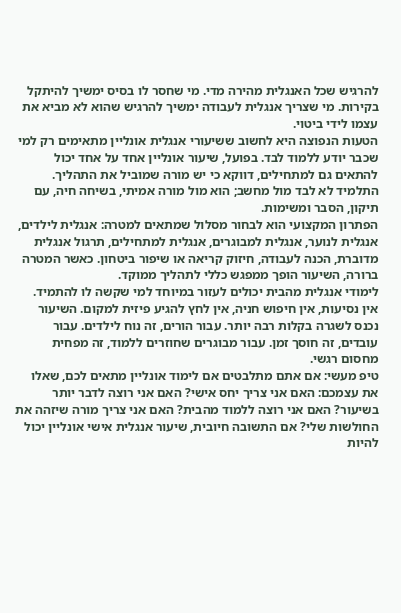להרגיש שכל האנגלית מהירה מדי. מי שחסר לו בסיס ימשיך להיתקל בקירות. מי שצריך אנגלית לעבודה ימשיך להרגיש שהוא לא מביא את עצמו לידי ביטוי.
הטעות הנפוצה היא לחשוב ששיעורי אנגלית אונליין מתאימים רק למי שכבר יודע ללמוד לבד. בפועל, שיעור אונליין אחד על אחד יכול להתאים גם למתחילים, דווקא כי יש מורה שמוביל את התהליך. התלמיד לא לבד מול מחשב; הוא מול מורה אמיתי, בשיחה חיה, עם תיקון, הסבר ומשימות.
הפתרון המקצועי הוא לבחור מסלול שמתאים למטרה: אנגלית לילדים, אנגלית לנוער, אנגלית למבוגרים, אנגלית למתחילים, תרגול אנגלית מדוברת, הכנה לעבודה, חיזוק קריאה או שיפור ביטחון. כאשר המטרה ברורה, השיעור הופך ממפגש כללי לתהליך ממוקד.
לימודי אנגלית מהבית יכולים לעזור במיוחד למי שקשה לו להתמיד. אין נסיעות, אין חיפוש חניה, אין לחץ להגיע פיזית למקום. השיעור נכנס לשגרה בקלות רבה יותר. עבור הורים, זה נוח לילדים. עבור עובדים, זה חוסך זמן. עבור מבוגרים שחוזרים ללמוד, זה מפחית מחסום רגשי.
טיפ מעשי: אם אתם מתלבטים אם לימוד אונליין מתאים לכם, שאלו את עצמכם: האם אני צריך יחס אישי? האם אני רוצה לדבר יותר בשיעור? האם אני רוצה ללמוד מהבית? האם אני צריך מורה שיזהה את החולשות שלי? אם התשובה חיובית, שיעור אנגלית אישי אונליין יכול להיות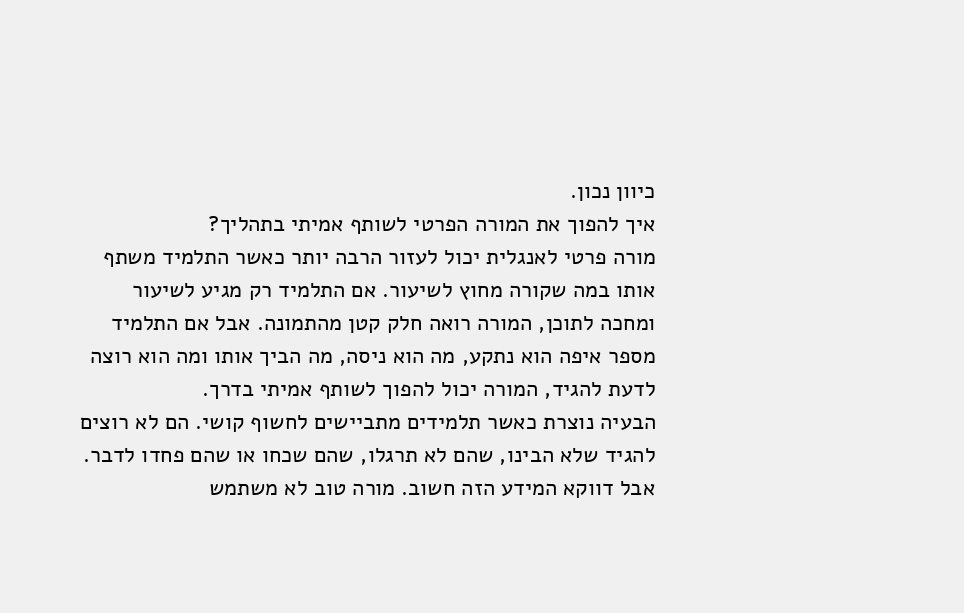כיוון נכון.
איך להפוך את המורה הפרטי לשותף אמיתי בתהליך?
מורה פרטי לאנגלית יכול לעזור הרבה יותר כאשר התלמיד משתף אותו במה שקורה מחוץ לשיעור. אם התלמיד רק מגיע לשיעור ומחכה לתוכן, המורה רואה חלק קטן מהתמונה. אבל אם התלמיד מספר איפה הוא נתקע, מה הוא ניסה, מה הביך אותו ומה הוא רוצה לדעת להגיד, המורה יכול להפוך לשותף אמיתי בדרך.
הבעיה נוצרת כאשר תלמידים מתביישים לחשוף קושי. הם לא רוצים להגיד שלא הבינו, שהם לא תרגלו, שהם שכחו או שהם פחדו לדבר. אבל דווקא המידע הזה חשוב. מורה טוב לא משתמש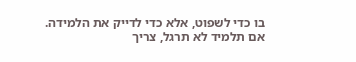בו כדי לשפוט, אלא כדי לדייק את הלמידה. אם תלמיד לא תרגל, צריך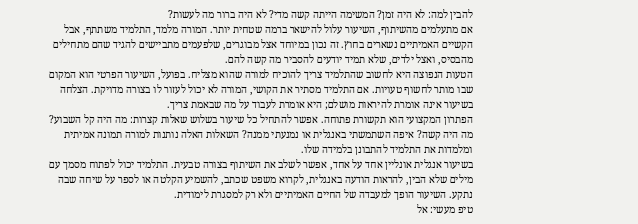להבין למה: לא היה זמן? המשימה הייתה קשה מדי? לא היה ברור מה לעשות?
אם מתעלמים מהשיתוף, השיעור עלול להישאר ברמה שטחית יותר. המורה מלמד, התלמיד משתתף, אבל הקשיים האמיתיים נשארים בחוץ. זה נכון במיוחד אצל מבוגרים, שלפעמים מתביישים להגיד שהם מתחילים מהבסיס, ואצל ילדים, שלא תמיד יודעים להסביר מה קשה להם.
הטעות הנפוצה היא לחשוב שהתלמיד צריך להוכיח למורה שהוא מצליח. בפועל, השיעור הפרטי הוא המקום שבו מותר לחשוף טעויות. אם התלמיד מסתיר את הקושי, המורה לא יכול לעזור לו בצורה מדויקת. הצלחה בשיעור אינה אומרת להיראות מושלם; היא אומרת לעבוד על מה שבאמת צריך.
הפתרון המקצועי הוא תקשורת פתוחה. אפשר להתחיל כל שיעור בשלוש שאלות קצרות: מה היה קל השבוע? מה היה קשה? איפה השתמשתי באנגלית או נמנעתי ממנה? השאלות האלה נותנות למורה תמונה אמיתית ומלמדות את התלמיד להתבונן בלמידה שלו.
בשיעור אנגלית אונליין אחד על אחד, אפשר לשלב את השיתוף בצורה טבעית. התלמיד יכול לפתוח מסמך עם מילים שלא הבין, להראות הודעה באנגלית, לקרוא משפט שכתב, להשמיע הקלטה או לספר על שיחה שבה נתקע. השיעור הופך למעבדה של החיים האמיתיים ולא רק למסגרת לימודית.
טיפ מעשי: אל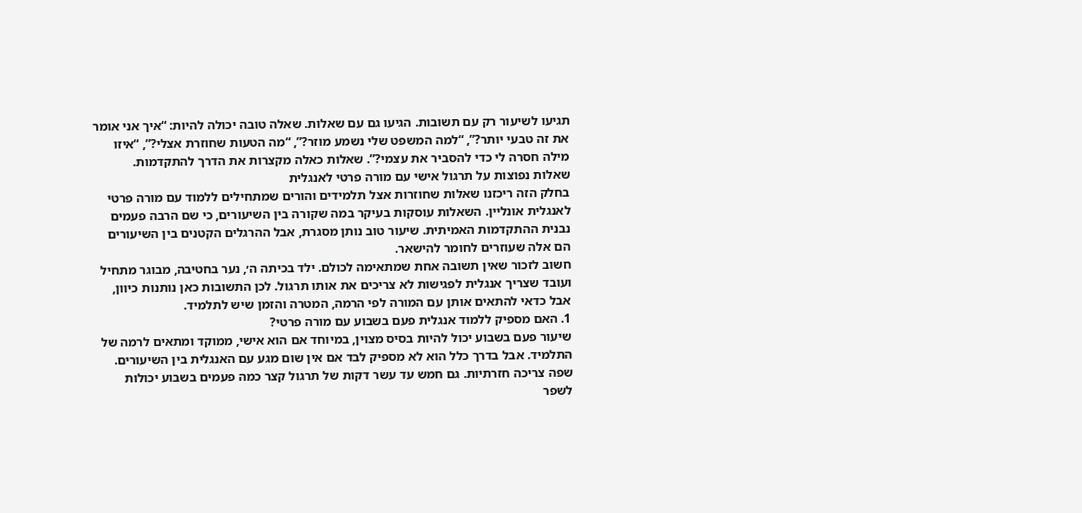תגיעו לשיעור רק עם תשובות. הגיעו גם עם שאלות. שאלה טובה יכולה להיות: “איך אני אומר את זה טבעי יותר?”, “למה המשפט שלי נשמע מוזר?”, “מה הטעות שחוזרת אצלי?”, “איזו מילה חסרה לי כדי להסביר את עצמי?”. שאלות כאלה מקצרות את הדרך להתקדמות.
שאלות נפוצות על תרגול אישי עם מורה פרטי לאנגלית
בחלק הזה ריכזנו שאלות שחוזרות אצל תלמידים והורים שמתחילים ללמוד עם מורה פרטי לאנגלית אונליין. השאלות עוסקות בעיקר במה שקורה בין השיעורים, כי שם הרבה פעמים נבנית ההתקדמות האמיתית. שיעור טוב נותן מסגרת, אבל ההרגלים הקטנים בין השיעורים הם אלה שעוזרים לחומר להישאר.
חשוב לזכור שאין תשובה אחת שמתאימה לכולם. ילד בכיתה ה׳, נער בחטיבה, מבוגר מתחיל ועובד שצריך אנגלית לפגישות לא צריכים את אותו תרגול. לכן התשובות כאן נותנות כיוון, אבל כדאי להתאים אותן עם המורה לפי הרמה, המטרה והזמן שיש לתלמיד.
1. האם מספיק ללמוד אנגלית פעם בשבוע עם מורה פרטי?
שיעור פעם בשבוע יכול להיות בסיס מצוין, במיוחד אם הוא אישי, ממוקד ומתאים לרמה של התלמיד. אבל בדרך כלל הוא לא מספיק לבד אם אין שום מגע עם האנגלית בין השיעורים. שפה צריכה חזרתיות. גם חמש עד עשר דקות של תרגול קצר כמה פעמים בשבוע יכולות לשפר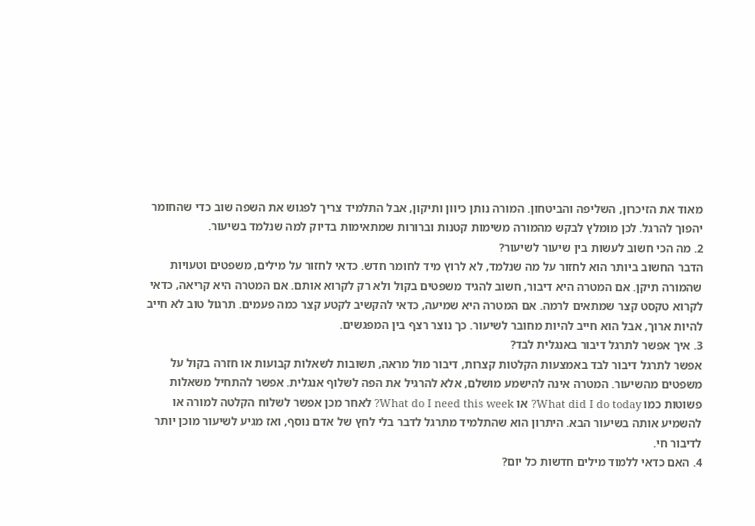מאוד את הזיכרון, השליפה והביטחון. המורה נותן כיוון ותיקון, אבל התלמיד צריך לפגוש את השפה שוב כדי שהחומר יהפוך להרגל. לכן מומלץ לבקש מהמורה משימות קטנות וברורות שמתאימות בדיוק למה שנלמד בשיעור.
2. מה הכי חשוב לעשות בין שיעור לשיעור?
הדבר החשוב ביותר הוא לחזור על מה שנלמד, לא לרוץ מיד לחומר חדש. כדאי לחזור על מילים, משפטים וטעויות שהמורה תיקן. אם המטרה היא דיבור, חשוב להגיד משפטים בקול ולא רק לקרוא אותם. אם המטרה היא קריאה, כדאי לקרוא טקסט קצר שמתאים לרמה. אם המטרה היא שמיעה, כדאי להקשיב לקטע קצר כמה פעמים. תרגול טוב לא חייב להיות ארוך, אבל הוא חייב להיות מחובר לשיעור. כך נוצר רצף בין המפגשים.
3. איך אפשר לתרגל דיבור באנגלית לבד?
אפשר לתרגל דיבור לבד באמצעות הקלטות קצרות, דיבור מול מראה, תשובות לשאלות קבועות או חזרה בקול על משפטים מהשיעור. המטרה אינה להישמע מושלם, אלא להרגיל את הפה לשלוף אנגלית. אפשר להתחיל משאלות פשוטות כמו What did I do today? או What do I need this week? לאחר מכן אפשר לשלוח הקלטה למורה או להשמיע אותה בשיעור הבא. היתרון הוא שהתלמיד מתרגל לדבר בלי לחץ של אדם נוסף, ואז מגיע לשיעור מוכן יותר לדיבור חי.
4. האם כדאי ללמוד מילים חדשות כל יום?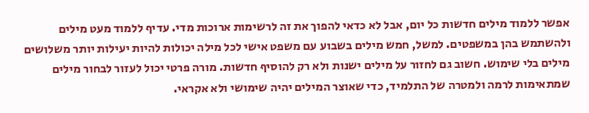אפשר ללמוד מילים חדשות כל יום, אבל לא כדאי להפוך את זה לרשימות ארוכות מדי. עדיף ללמוד מעט מילים ולהשתמש בהן במשפטים. למשל, חמש מילים בשבוע עם משפט אישי לכל מילה יכולות להיות יעילות יותר משלושים מילים בלי שימוש. חשוב גם לחזור על מילים ישנות ולא רק להוסיף חדשות. מורה פרטי יכול לעזור לבחור מילים שמתאימות לרמה ולמטרה של התלמיד, כדי שאוצר המילים יהיה שימושי ולא אקראי.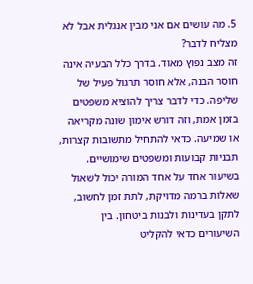5. מה עושים אם אני מבין אנגלית אבל לא מצליח לדבר?
זה מצב נפוץ מאוד. בדרך כלל הבעיה אינה חוסר הבנה, אלא חוסר תרגול פעיל של שליפה. כדי לדבר צריך להוציא משפטים בזמן אמת, וזה דורש אימון שונה מקריאה או שמיעה. כדאי להתחיל מתשובות קצרות, תבניות קבועות ומשפטים שימושיים. בשיעור אחד על אחד המורה יכול לשאול שאלות ברמה מדויקת, לתת זמן לחשוב, לתקן בעדינות ולבנות ביטחון. בין השיעורים כדאי להקליט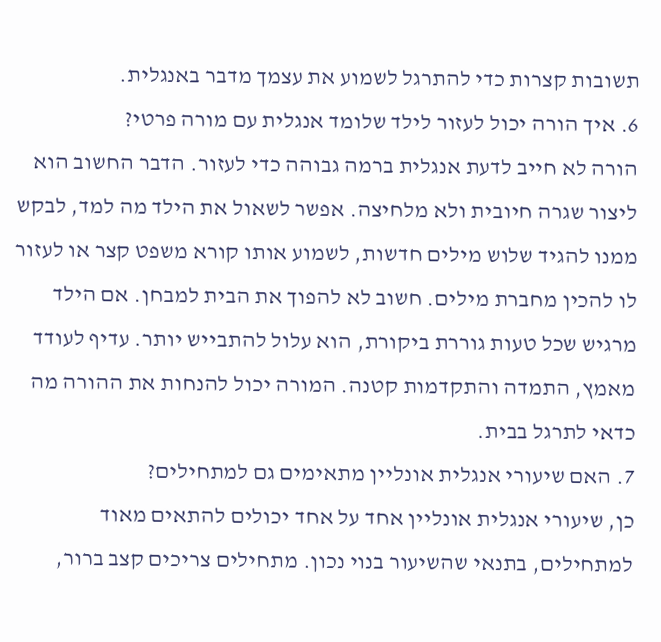תשובות קצרות כדי להתרגל לשמוע את עצמך מדבר באנגלית.
6. איך הורה יכול לעזור לילד שלומד אנגלית עם מורה פרטי?
הורה לא חייב לדעת אנגלית ברמה גבוהה כדי לעזור. הדבר החשוב הוא ליצור שגרה חיובית ולא מלחיצה. אפשר לשאול את הילד מה למד, לבקש ממנו להגיד שלוש מילים חדשות, לשמוע אותו קורא משפט קצר או לעזור לו להכין מחברת מילים. חשוב לא להפוך את הבית למבחן. אם הילד מרגיש שכל טעות גוררת ביקורת, הוא עלול להתבייש יותר. עדיף לעודד מאמץ, התמדה והתקדמות קטנה. המורה יכול להנחות את ההורה מה כדאי לתרגל בבית.
7. האם שיעורי אנגלית אונליין מתאימים גם למתחילים?
כן, שיעורי אנגלית אונליין אחד על אחד יכולים להתאים מאוד למתחילים, בתנאי שהשיעור בנוי נכון. מתחילים צריכים קצב ברור,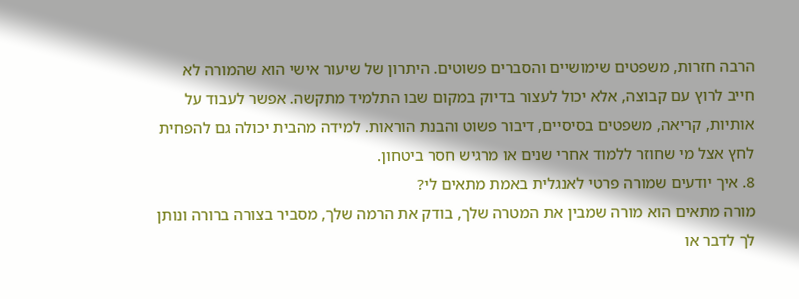הרבה חזרות, משפטים שימושיים והסברים פשוטים. היתרון של שיעור אישי הוא שהמורה לא חייב לרוץ עם קבוצה, אלא יכול לעצור בדיוק במקום שבו התלמיד מתקשה. אפשר לעבוד על אותיות, קריאה, משפטים בסיסיים, דיבור פשוט והבנת הוראות. למידה מהבית יכולה גם להפחית לחץ אצל מי שחוזר ללמוד אחרי שנים או מרגיש חסר ביטחון.
8. איך יודעים שמורה פרטי לאנגלית באמת מתאים לי?
מורה מתאים הוא מורה שמבין את המטרה שלך, בודק את הרמה שלך, מסביר בצורה ברורה ונותן לך לדבר או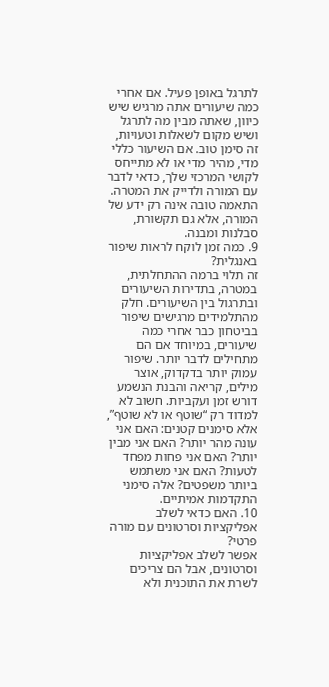לתרגל באופן פעיל. אם אחרי כמה שיעורים אתה מרגיש שיש כיוון, שאתה מבין מה לתרגל ושיש מקום לשאלות וטעויות, זה סימן טוב. אם השיעור כללי מדי, מהיר מדי או לא מתייחס לקושי המרכזי שלך, כדאי לדבר עם המורה ולדייק את המטרה. התאמה טובה אינה רק ידע של המורה, אלא גם תקשורת, סבלנות ומבנה.
9. כמה זמן לוקח לראות שיפור באנגלית?
זה תלוי ברמה ההתחלתית, במטרה, בתדירות השיעורים ובתרגול בין השיעורים. חלק מהתלמידים מרגישים שיפור בביטחון כבר אחרי כמה שיעורים, במיוחד אם הם מתחילים לדבר יותר. שיפור עמוק יותר בדקדוק, אוצר מילים, קריאה והבנת הנשמע דורש זמן ועקביות. חשוב לא למדוד רק “שוטף או לא שוטף”, אלא סימנים קטנים: האם אני עונה מהר יותר? האם אני מבין יותר? האם אני פחות מפחד לטעות? האם אני משתמש ביותר משפטים? אלה סימני התקדמות אמיתיים.
10. האם כדאי לשלב אפליקציות וסרטונים עם מורה פרטי?
אפשר לשלב אפליקציות וסרטונים, אבל הם צריכים לשרת את התוכנית ולא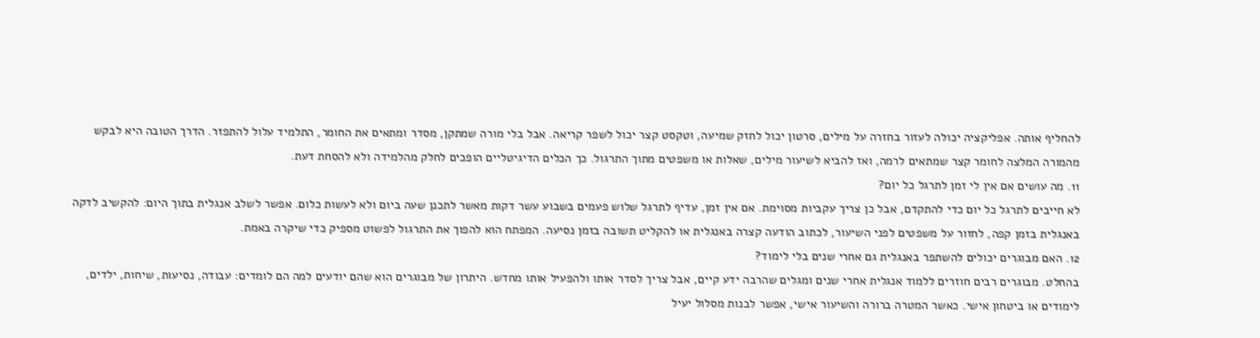להחליף אותה. אפליקציה יכולה לעזור בחזרה על מילים, סרטון יכול לחזק שמיעה, וטקסט קצר יכול לשפר קריאה. אבל בלי מורה שמתקן, מסדר ומתאים את החומר, התלמיד עלול להתפזר. הדרך הטובה היא לבקש מהמורה המלצה לחומר קצר שמתאים לרמה, ואז להביא לשיעור מילים, שאלות או משפטים מתוך התרגול. כך הכלים הדיגיטליים הופכים לחלק מהלמידה ולא להסחת דעת.
11. מה עושים אם אין לי זמן לתרגל כל יום?
לא חייבים לתרגל כל יום כדי להתקדם, אבל כן צריך עקביות מסוימת. אם אין זמן, עדיף לתרגל שלוש פעמים בשבוע עשר דקות מאשר לתכנן שעה ביום ולא לעשות כלום. אפשר לשלב אנגלית בתוך היום: להקשיב לדקה באנגלית בזמן קפה, לחזור על משפטים לפני השיעור, לכתוב הודעה קצרה באנגלית או להקליט תשובה בזמן נסיעה. המפתח הוא להפוך את התרגול לפשוט מספיק כדי שיקרה באמת.
12. האם מבוגרים יכולים להשתפר באנגלית גם אחרי שנים בלי לימוד?
בהחלט. מבוגרים רבים חוזרים ללמוד אנגלית אחרי שנים ומגלים שהרבה ידע קיים, אבל צריך לסדר אותו ולהפעיל אותו מחדש. היתרון של מבוגרים הוא שהם יודעים למה הם לומדים: עבודה, נסיעות, שיחות, ילדים, לימודים או ביטחון אישי. כאשר המטרה ברורה והשיעור אישי, אפשר לבנות מסלול יעיל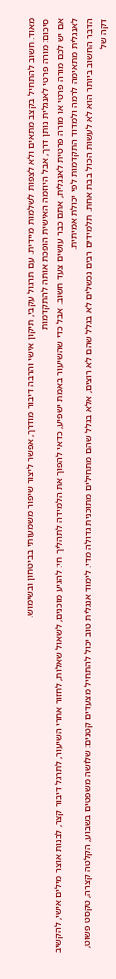מאוד. חשוב להתחיל בקצב מתאים ולא לצפות לשלמות מיידית. עם תרגול עקבי, תיקון אישי והרבה דיבור מודרך, אפשר ליצור שיפור משמעותי בביטחון ובשימוש.
סיכום: מורה פרטי לאנגלית נותן דרך, אבל היוזמה האישית הופכת אותה להתקדמות
אם יש לכם מורה פרטי או מורה פרטית לאנגלית, אתם כבר עושים צעד חשוב. אבל כדי שהשיעור באמת ישפיע, כדאי להפוך את הלמידה לתהליך חי: להגיע מוכנים, לשאול שאלות, לחזור אחרי השיעור, לתרגל דיבור קצר, לבנות אוצר מילים אישי, להקשיב לאנגלית מתאימה לרמה ולמדוד התקדמות לפי יכולת אמיתית.
הדבר החשוב ביותר הוא לא לעשות הכול בבת אחת. תלמידים רבים נכשלים לא בגלל שהם לא רוצים, אלא בגלל שהם מתחילים מתוכנית גדולה מדי. לימוד אנגלית טוב יכול להתחיל מצעדים קטנים: שלושה משפטים בשבוע, הקלטה קצרה, טקסט פשוט, דקה של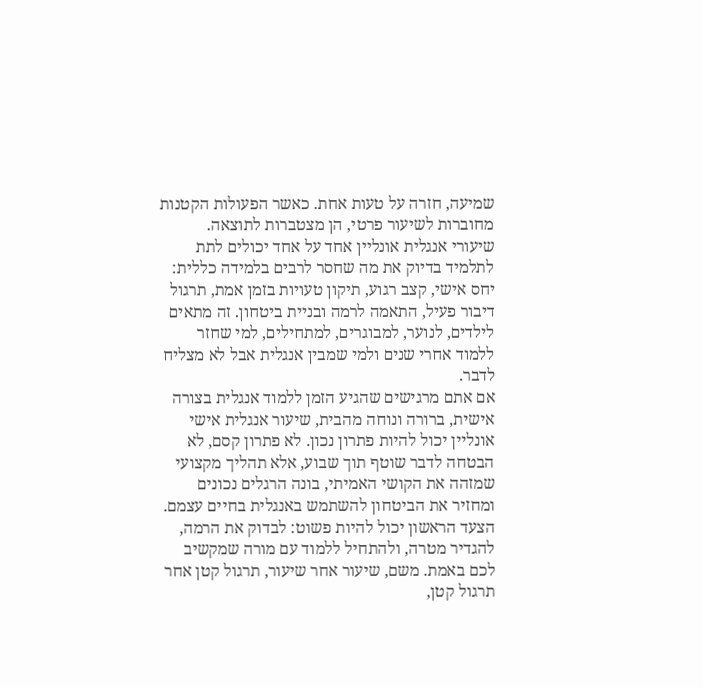שמיעה, חזרה על טעות אחת. כאשר הפעולות הקטנות מחוברות לשיעור פרטי, הן מצטברות לתוצאה.
שיעורי אנגלית אונליין אחד על אחד יכולים לתת לתלמיד בדיוק את מה שחסר לרבים בלמידה כללית: יחס אישי, קצב רגוע, תיקון טעויות בזמן אמת, תרגול דיבור פעיל, התאמה לרמה ובניית ביטחון. זה מתאים לילדים, לנוער, למבוגרים, למתחילים, למי שחזר ללמוד אחרי שנים ולמי שמבין אנגלית אבל לא מצליח לדבר.
אם אתם מרגישים שהגיע הזמן ללמוד אנגלית בצורה אישית, ברורה ונוחה מהבית, שיעור אנגלית אישי אונליין יכול להיות פתרון נכון. לא פתרון קסם, לא הבטחה לדבר שוטף תוך שבוע, אלא תהליך מקצועי שמזהה את הקושי האמיתי, בונה הרגלים נכונים ומחזיר את הביטחון להשתמש באנגלית בחיים עצמם.
הצעד הראשון יכול להיות פשוט: לבדוק את הרמה, להגדיר מטרה, ולהתחיל ללמוד עם מורה שמקשיב לכם באמת. משם, שיעור אחר שיעור, תרגול קטן אחר תרגול קטן,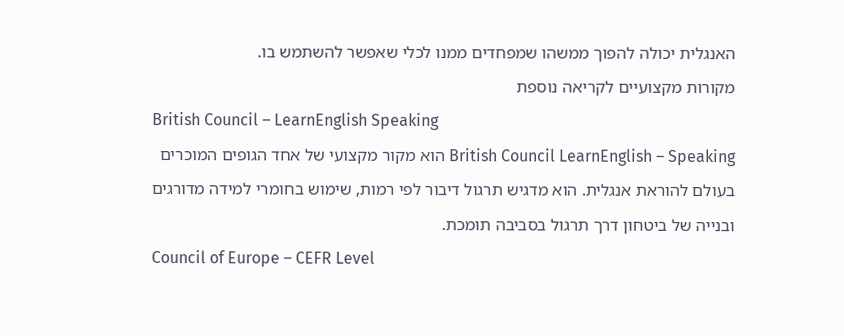האנגלית יכולה להפוך ממשהו שמפחדים ממנו לכלי שאפשר להשתמש בו.
מקורות מקצועיים לקריאה נוספת
British Council – LearnEnglish Speaking
British Council LearnEnglish – Speaking הוא מקור מקצועי של אחד הגופים המוכרים בעולם להוראת אנגלית. הוא מדגיש תרגול דיבור לפי רמות, שימוש בחומרי למידה מדורגים ובנייה של ביטחון דרך תרגול בסביבה תומכת.
Council of Europe – CEFR Level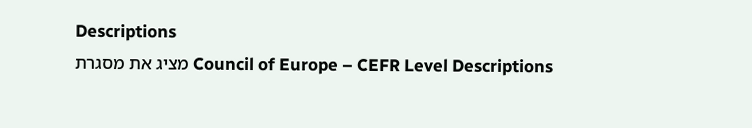Descriptions
Council of Europe – CEFR Level Descriptions מציג את מסגרת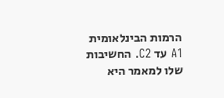הרמות הבינלאומית A1 עד C2. החשיבות שלו למאמר היא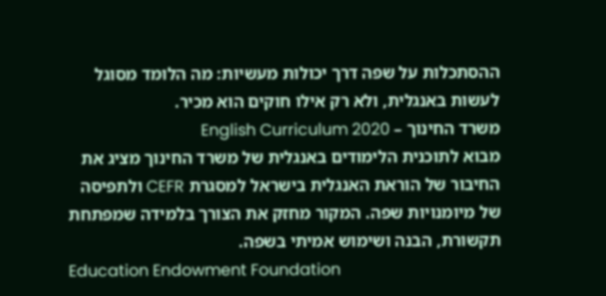ההסתכלות על שפה דרך יכולות מעשיות: מה הלומד מסוגל לעשות באנגלית, ולא רק אילו חוקים הוא מכיר.
משרד החינוך – English Curriculum 2020
מבוא לתוכנית הלימודים באנגלית של משרד החינוך מציג את החיבור של הוראת האנגלית בישראל למסגרת CEFR ולתפיסה של מיומנויות שפה. המקור מחזק את הצורך בלמידה שמפתחת תקשורת, הבנה ושימוש אמיתי בשפה.
Education Endowment Foundation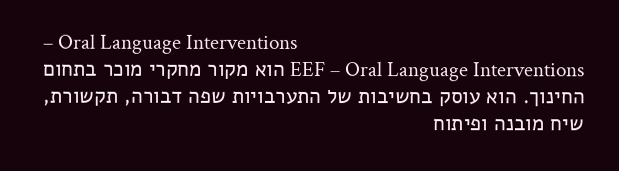– Oral Language Interventions
EEF – Oral Language Interventions הוא מקור מחקרי מוכר בתחום החינוך. הוא עוסק בחשיבות של התערבויות שפה דבורה, תקשורת, שיח מובנה ופיתוח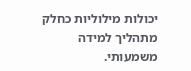יכולות מילוליות כחלק מתהליך למידה משמעותי.